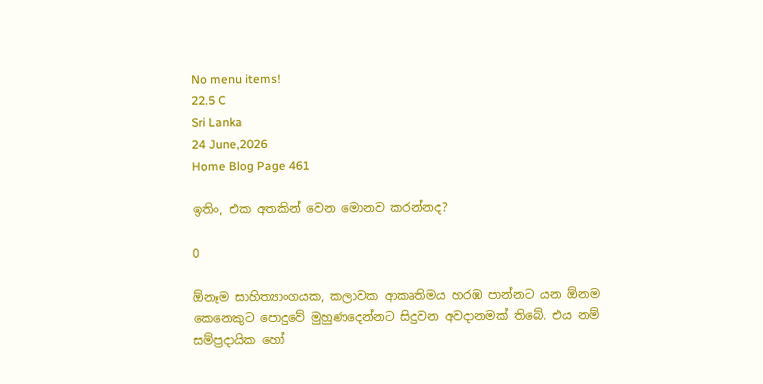No menu items!
22.5 C
Sri Lanka
24 June,2026
Home Blog Page 461

ඉතිං, එක අතකින් වෙන මොනව කරන්නද?

0

ඕනෑම සාහිත්‍යාංගයක, කලාවක ආකෘතිමය හරඹ පාන්නට යන ඕනම කෙනෙකුට පොදුවේ මුහුණදෙන්නට සිදුවන අවදානමක් තිබේ. එය නම් සම්ප්‍රදායික හෝ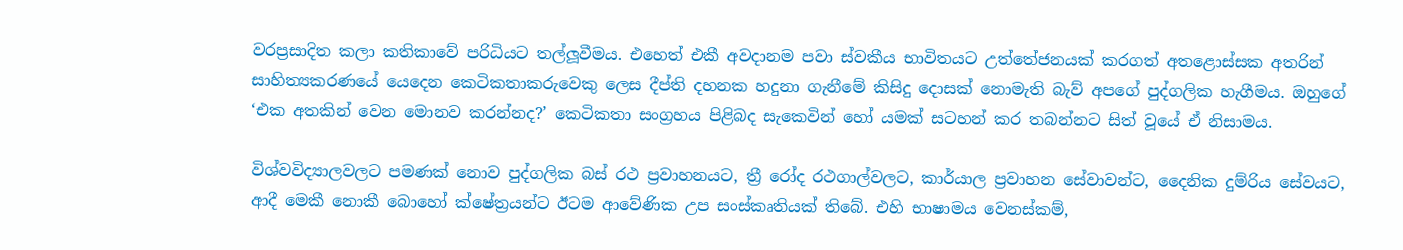වරප්‍රසාදිත කලා කතිකාවේ පරිධියට තල්ලූවීමය. එහෙත් එකී අවදානම පවා ස්වකීය භාවිතයට උත්තේජනයක් කරගත් අතළොස්සක අතරින් සාහිත්‍යකරණයේ යෙදෙන කෙටිකතාකරුවෙකු ලෙස දීප්ති දහනක හදුනා ගැනීමේ කිසිදු දොසක් නොමැති බැව් අපගේ පුද්ගලික හැගීමය. ඔහුගේ ‘එක අතකින් වෙන මොනව කරන්නද?’ කෙටිකතා සංග්‍රහය පිළිබද සැකෙවින් හෝ යමක් සටහන් කර තබන්නට සිත් වූයේ ඒ නිසාමය.

විශ්වවිද්‍යාලවලට පමණක් නොව පුද්ගලික බස් රථ ප්‍රවාහනයට, ත්‍රී රෝද රථගාල්වලට, කාර්යාල ප්‍රවාහන සේවාවන්ට, දෛනික දුම්රිය සේවයට, ආදී මෙකී නොකී බොහෝ ක්ෂේත්‍රයන්ට ඊටම ආවේණික උප සංස්කෘතියක් තිබේ. එහි භාෂාමය වෙනස්කම්,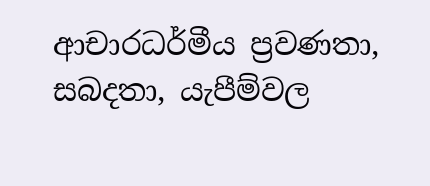ආචාරධර්මීය ප්‍රවණතා, සබදතා, යැපීම්වල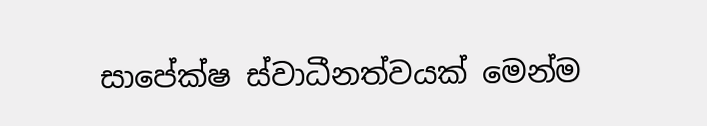සාපේක්ෂ ස්වාධීනත්වයක් මෙන්ම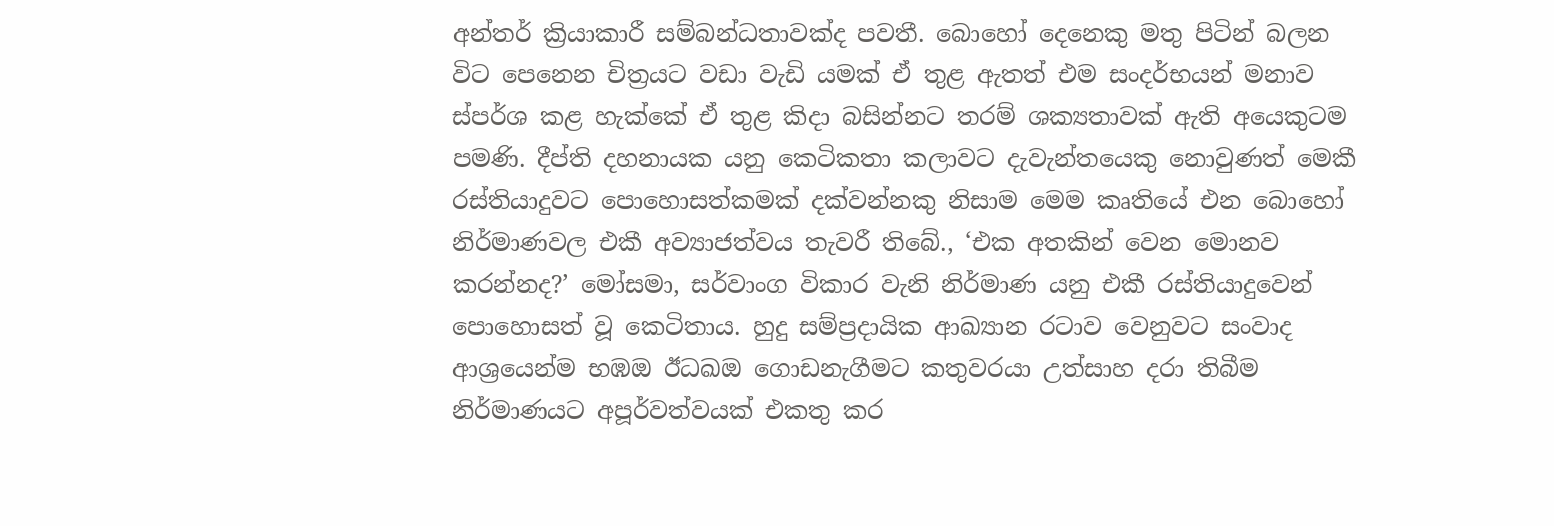අන්තර් ක්‍රියාකාරී සම්බන්ධතාවක්ද පවතී. බොහෝ දෙනෙකු මතු පිටින් බලන විට පෙනෙන චිත්‍රයට වඩා වැඩි යමක් ඒ තුළ ඇතත් එම සංදර්භයන් මනාව ස්පර්ශ කළ හැක්කේ ඒ තුළ කිදා බසින්නට තරම් ශක්‍යතාවක් ඇති අයෙකුටම පමණි. දීප්ති දහනායක යනු කෙටිකතා කලාවට දැවැන්තයෙකු නොවුණත් මෙකී රස්තියාදුවට පොහොසත්කමක් දක්වන්නකු නිසාම මෙම කෘතියේ එන බොහෝ නිර්මාණවල එකී අව්‍යාජත්වය තැවරී තිබේ., ‘එක අතකින් වෙන මොනව කරන්නද?’ මෝසමා, සර්වාංග විකාර වැනි නිර්මාණ යනු එකී රස්තියාදුවෙන් පොහොසත් වූ කෙටිතාය. හුදු සම්ප්‍රදායික ආඛ්‍යාන රටාව වෙනුවට සංවාද ආශ්‍රයෙන්ම භඹඔ ඊධඛඔ ගොඩනැගීමට කතුවරයා උත්සාහ දරා තිබීම නිර්මාණයට අපූර්වත්වයක් එකතු කර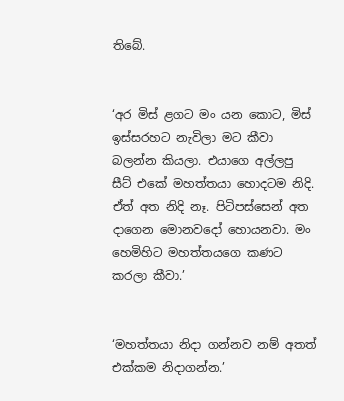තිබේ.


‘අර මිස් ළගට මං යන කොට, මිස් ඉස්සරහට නැවිලා මට කීවා බලන්න කියලා. එයාගෙ අල්ලපු සීට් එකේ මහත්තයා හොදටම නිදි. ඒත් අත නිදි නෑ. පිටිපස්සෙන් අත දාගෙන මොනවදෝ හොයනවා. මං හෙමිහිට මහත්තයගෙ කණට කරලා කීවා.’


‘මහත්තයා නිදා ගන්නව නම් අතත් එක්කම නිදාගන්න.’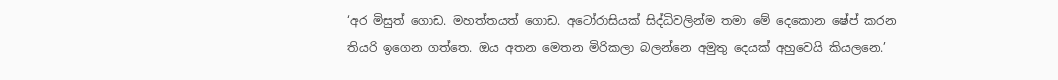‘අර මිසුත් ගොඩ. මහත්තයත් ගොඩ. අටෝරාසියක් සිද්ධිවලින්ම තමා මේ දෙකොන ෂේප් කරන තියරි ඉගෙන ගත්තෙ. ඔය අතන මෙතන මිරිකලා බලන්නෙ අමුතු දෙයක් අහුවෙයි කියලනෙ.’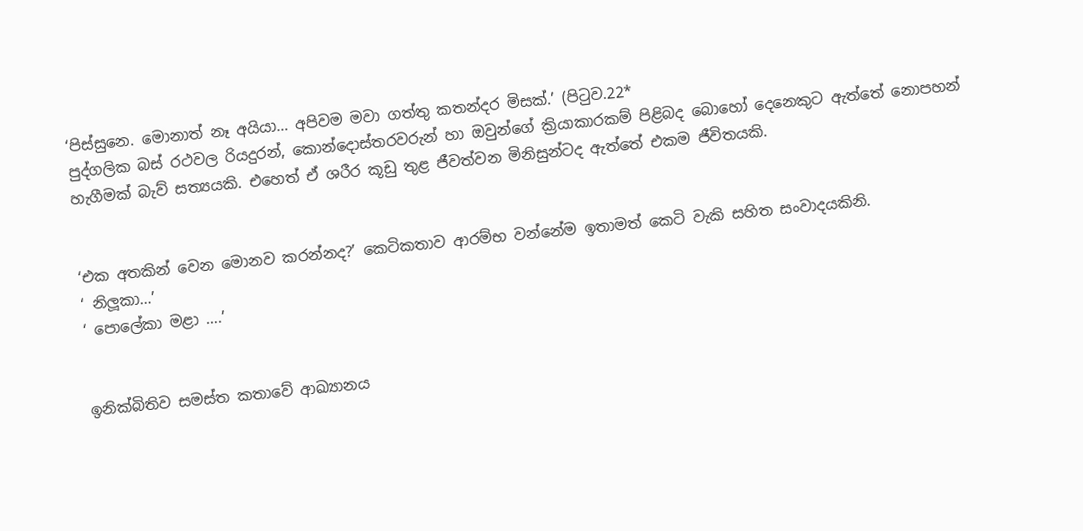‘පිස්සුනෙ. මොනාත් නෑ අයියා… අපිවම මවා ගත්තු කතන්දර මිසක්.’ (පිටුව.22*
පුද්ගලික බස් රථවල රියදුරන්, කොන්දොස්තරවරුන් හා ඔවුන්ගේ ක්‍රියාකාරකම් පිළිබද බොහෝ දෙනෙකුට ඇත්තේ නොපහන් හැගීමක් බැව් සත්‍යයකි. එහෙත් ඒ ශරීර කූඩු තුළ ජීවත්වන මිනිසුන්ටද ඇත්තේ එකම ජීවිතයකි.


‘එක අතකින් වෙන මොනව කරන්නද?’ කෙටිකතාව ආරම්භ වන්නේම ඉතාමත් කෙටි වැකි සහිත සංවාදයකිනි.
‘ නිලූකා…’
‘ පොලේකා මළා ….’


ඉනික්බිතිව සමස්ත කතාවේ ආඛ්‍යානය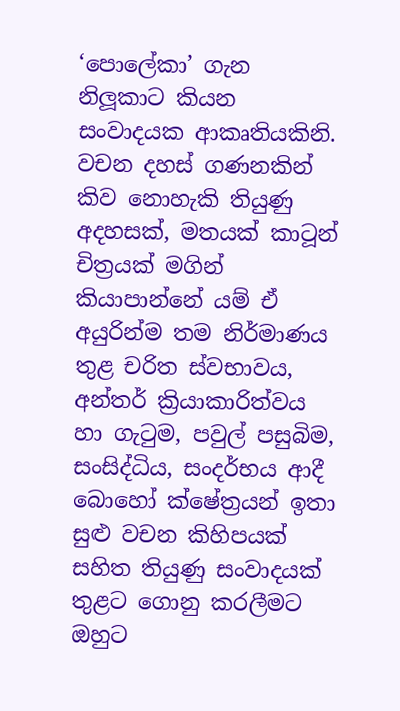‘පොලේකා’ ගැන නිලූකාට කියන සංවාදයක ආකෘතියකිනි. වචන දහස් ගණනකින් කිව නොහැකි තියුණු අදහසක්, මතයක් කාටූන් චිත්‍රයක් මගින් කියාපාන්නේ යම් ඒ අයුරින්ම තම නිර්මාණය තුළ චරිත ස්වභාවය, අන්තර් ක්‍රියාකාරිත්වය හා ගැටුම, පවුල් පසුබිම, සංසිද්ධිය, සංදර්භය ආදී බොහෝ ක්ෂේත්‍රයන් ඉතා සුළු වචන කිහිපයක් සහිත තියුණු සංවාදයක් තුළට ගොනු කරලීමට ඔහුට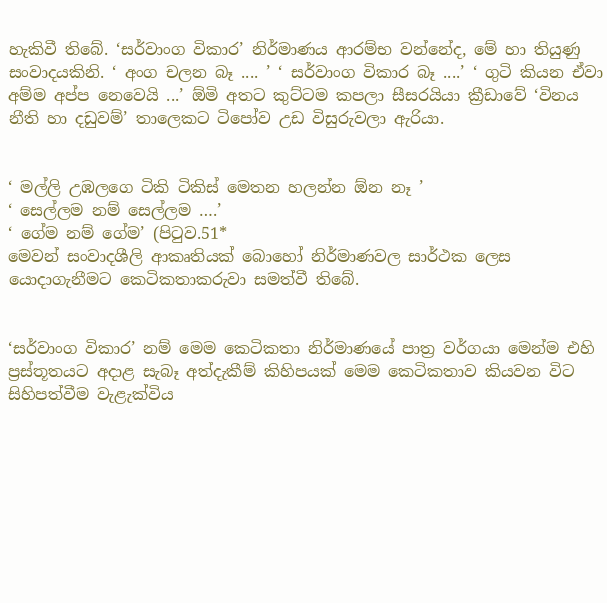හැකිවී තිබේ. ‘සර්වාංග විකාර’ නිර්මාණය ආරම්භ වන්නේද, මේ හා තියුණු සංවාදයකිනි. ‘ අංග චලන බෑ .... ’ ‘ සර්වාංග විකාර බෑ ....’ ‘ ගුටි කියන ඒවා අම්ම අප්ප නෙවෙයි ...’ ඕමි අතට කුට්ටම කපලා සීසරයියා ක්‍රීඩාවේ ‘විනය නීති හා දඩුවම්’ තාලෙකට ටිපෝව උඩ විසුරුවලා ඇරියා.


‘ මල්ලි උඹලගෙ ටිකි ටිකිස් මෙතන හලන්න ඕන නෑ ’
‘ සෙල්ලම නම් සෙල්ලම ….’
‘ ගේම නම් ගේම’ (පිටුව.51*
මෙවන් සංවාදශීලි ආකෘතියක් බොහෝ නිර්මාණවල සාර්ථක ලෙස යොදාගැනීමට කෙටිකතාකරුවා සමත්වී තිබේ.


‘සර්වාංග විකාර’ නම් මෙම කෙටිකතා නිර්මාණයේ පාත්‍ර වර්ගයා මෙන්ම එහි ප්‍රස්තූතයට අදාළ සැබෑ අත්දැකීම් කිහිපයක් මෙම කෙටිකතාව කියවන විට සිහිපත්වීම වැළැක්විය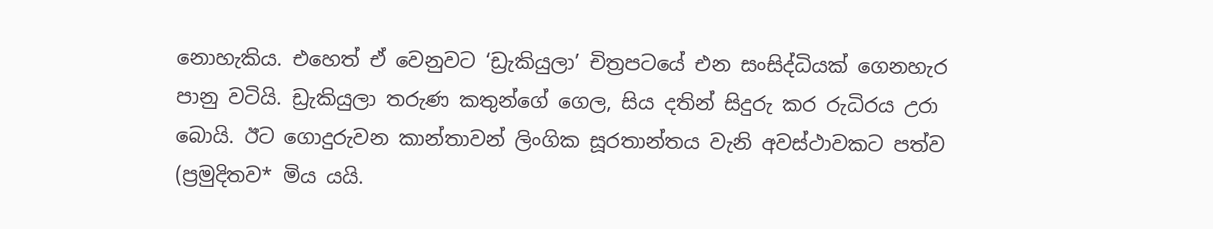නොහැකිය. එහෙත් ඒ වෙනුවට ‘ඩ්‍රැකියුලා’ චිත්‍රපටයේ එන සංසිද්ධියක් ගෙනහැර පානු වටියි. ඩ්‍රැකියුලා තරුණ කතුන්ගේ ගෙල, සිය දතින් සිදුරු කර රුධිරය උරා බොයි. ඊට ගොදුරුවන කාන්තාවන් ලිංගික සූරතාන්තය වැනි අවස්ථාවකට පත්ව (ප්‍රමුදිතව* මිය යයි.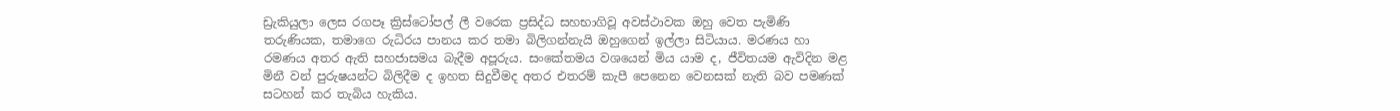ඩ්‍රැකියුලා ලෙස රගපෑ ක්‍රිස්ටෝපල් ලී වරෙක ප්‍රසිද්ධ සහභාගිවූ අවස්ථාවක ඔහු වෙත පැමිණි තරුණියක, තමාගෙ රුධිරය පානය කර තමා බිලිගන්නැයි ඔහුගෙන් ඉල්ලා සිටියාය. මරණය හා රමණය අතර ඇති සහජාසමය බැදීම අපූරුය. සංකේතමය වශයෙන් මිය යාම ද, ජීවිතයම ඇවිදින මළ මිනී වන් පුරුෂයන්ට බිලිදීම ද ඉහත සිදුවීමද අතර එතරම් කැපී පෙනෙන වෙනසක් නැති බව පමණක් සටහන් කර තැබිය හැකිය.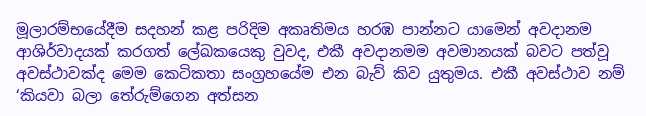මූලාරම්භයේදීම සදහන් කළ පරිදිම අකෘතිමය හරඹ පාන්නට යාමෙන් අවදානම ආශිර්වාදයක් කරගත් ලේඛකයෙකු වුවද, එකී අවදානමම අවමානයක් බවට පත්වූ අවස්ථාවක්ද මෙම කෙටිකතා සංග්‍රහයේම එන බැව් කිව යුතුමය. එකී අවස්ථාව නම් ‘කියවා බලා තේරුම්ගෙන අත්සන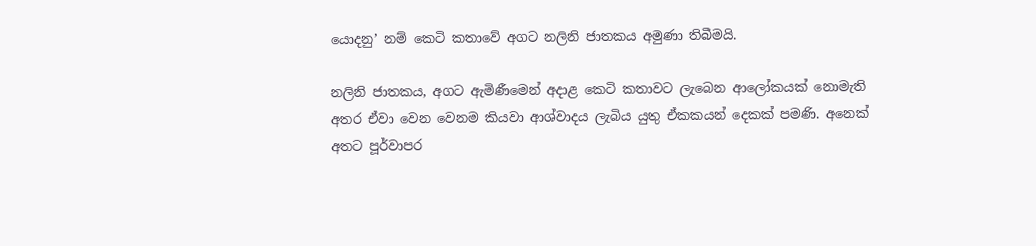යොදනු’ නම් කෙටි කතාවේ අගට නලිනි ජාතකය අමුණා තිබීමයි.

නලිනි ජාතකය, අගට ඇමිණීමෙන් අදාළ කෙටි කතාවට ලැබෙන ආලෝකයක් නොමැති අතර ඒවා වෙන වෙනම කියවා ආශ්වාදය ලැබිය යුතු ඒකකයන් දෙකක් පමණි. අනෙක් අතට පූර්වාපර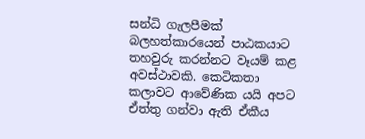සන්ධි ගැලපීමක් බලහත්කාරයෙන් පාඨකයාට තහවුරු කරන්නට වෑයම් කළ අවස්ථාවකි. කෙටිකතා කලාවට ආවේණික යයි අපට ඒත්තු ගන්වා ඇති ඒකීය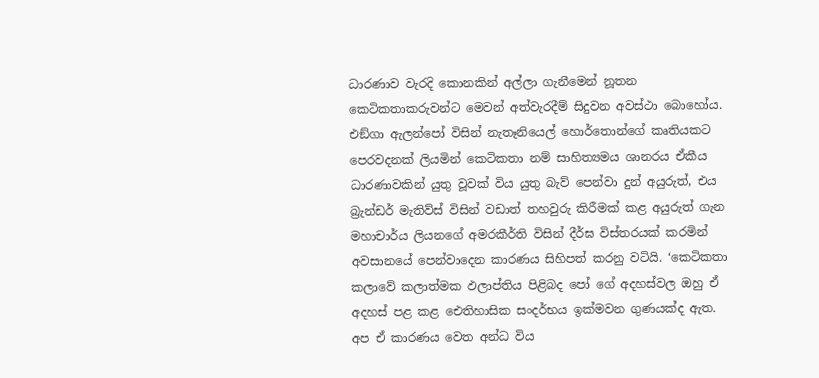ධාරණාව වැරදි කොනකින් අල්ලා ගැනීමෙන් නූතන කෙටිකතාකරුවන්ට මෙවන් අත්වැරදීම් සිදුවන අවස්ථා බොහෝය. එඞ්ගා ඇලන්පෝ විසින් නැතෑනියෙල් හොර්තොන්ගේ කෘතියකට පෙරවදනක් ලියමින් කෙටිකතා නම් සාහිත්‍යමය ශානරය ඒකීය ධාරණාවකින් යුතු වූවක් විය යුතු බැව් පෙන්වා දුන් අයුරුත්, එය බ්‍රැන්ඩර් මැතිව්ස් විසින් වඩාත් තහවුරු කිරීමක් කළ අයුරුත් ගැන මහාචාර්ය ලියනගේ අමරකීර්ති විසින් දීර්ඝ විස්තරයක් කරමින් අවසානයේ පෙන්වාදෙන කාරණය සිහිපත් කරනු වටියි. ‘කෙටිකතා කලාවේ කලාත්මක ඵලාප්තිය පිළිබද පෝ ගේ අදහස්වල ඔහු ඒ අදහස් පළ කළ ඓතිහාසික සංදර්භය ඉක්මවන ගුණයක්ද ඇත. අප ඒ කාරණය වෙත අන්ධ විය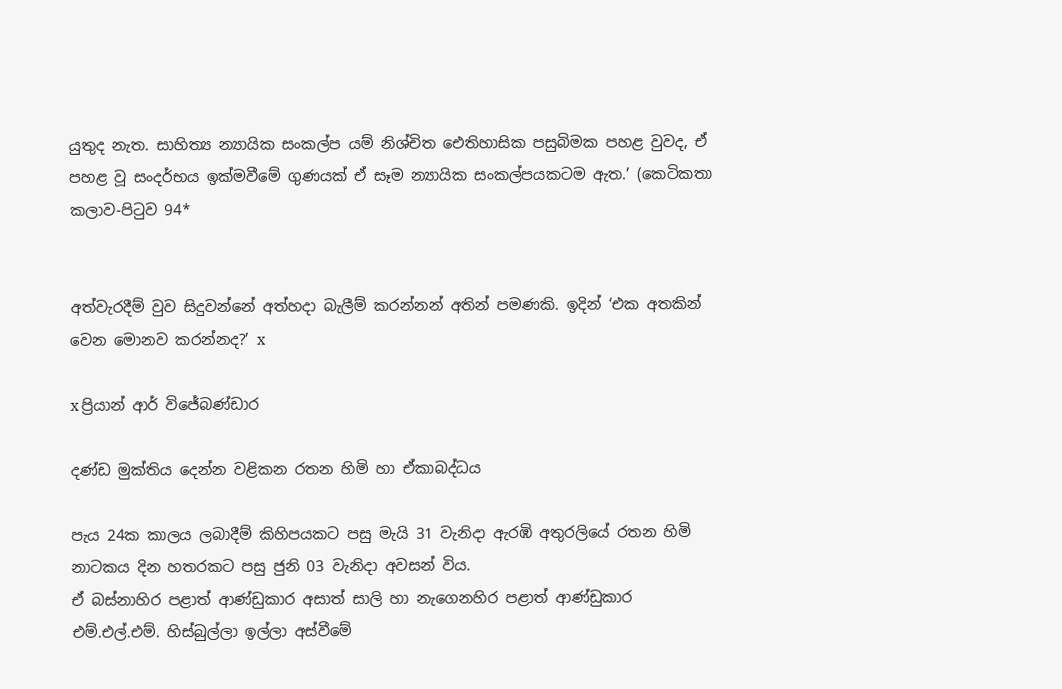යුතුද නැත. සාහිත්‍ය න්‍යායික සංකල්ප යම් නිශ්චිත ඓතිහාසික පසුබිමක පහළ වුවද, ඒ පහළ වූ සංදර්භය ඉක්මවීමේ ගුණයක් ඒ සෑම න්‍යායික සංකල්පයකටම ඇත.’ (කෙටිකතා කලාව-පිටුව 94*


අත්වැරදීම් වුව සිදුවන්නේ අත්හදා බැලීම් කරන්නන් අතින් පමණකි. ඉදින් ‘එක අතකින් වෙන මොනව කරන්නද?’ x

x ප්‍රියාන් ආර් විජේබණ්ඩාර

දණ්ඩ මුක්තිය දෙන්න වළිකන රතන හිමි හා ඒකාබද්ධය

පැය 24ක කාලය ලබාදීම් කිහිපයකට පසු මැයි 31 වැනිදා ඇරඹි අතුරලියේ රතන හිමි නාටකය දින හතරකට පසු ජුනි 03 වැනිදා අවසන් විය.
ඒ බස්නාහිර පළාත් ආණ්ඩුකාර අසාත් සාලි හා නැගෙනහිර පළාත් ආණ්ඩුකාර එම්.එල්.එම්. හිස්බුල්ලා ඉල්ලා අස්වීමේ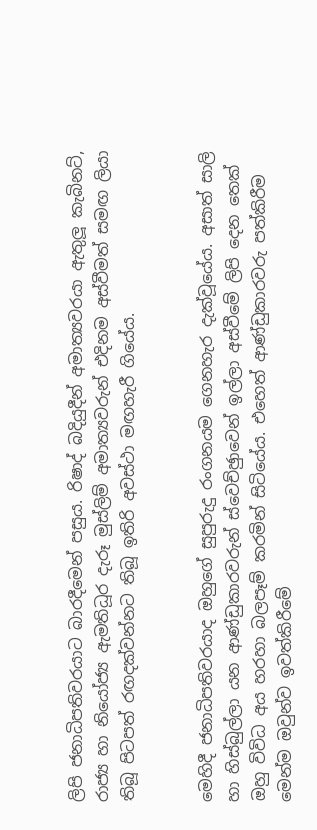ලිපි ජනාධිපතිවරයාට බාරදීමෙන් පසුය. රිෂාද් බදියුදීන් අමාත්‍යවරයා ඇතුලූ කැබිනට්, රාජ්‍ය හා නියෝජ්‍ය ඇමතිධූර දැරූ මුස්ලිම් අමාත්‍යවරුන් එදිනම අස්වීමත් සමඟ ලියා තිබූ පිටපත් රඟදක්වන්නට තිබූ ඉතිරි අවස්ථා මඟහැරී ගියේය.


මෙහිදී ජනාධිපතිවරයාද ඔහුගේ සුපුරුදු රංගනයම ගෙනහැර දැක්වූයේය. අසාත් සාලි හා හිස්බුල්ලා යන ආණ්ඩුකාරවරුන් ස්වෙච්ඡුාවෙන් ඉල්ලා අස්වීමේ ලිපි දෙන තෙක් ඔහු විවිධ අය හරහා බලපෑම් කරමින් සිටියේය. එහෙත් ආණ්ඩුකාරවරු පත්කිරීම මෙන්ම ඔවුන්ව ඉවත්කිරීමේ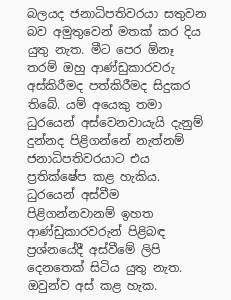බලයද ජනාධිපතිවරයා සතුවන බව අමුතුවෙන් මතක් කර දිය යුතු නැත. මීට පෙර ඕනෑ තරම් ඔහු ආණ්ඩුකාරවරු අස්කිරීමද පත්කිරීමද සිදුකර තිබේ. යම් අයෙකු තමා ධුරයෙන් අස්වෙනවායැයි දැනුම් දුන්නද පිළිගන්නේ නැත්නම් ජනාධිපතිවරයාට එය ප්‍රතික්ෂේප කළ හැකිය. ධුරයෙන් අස්වීම පිළිගන්නවානම් ඉහත ආණ්ඩුකාරවරුන් පිළිබඳ ප්‍රශ්නයේදී අස්වීමේ ලිපි දෙනතෙක් සිටිය යුතු නැත. ඔවුන්ව අස් කළ හැක.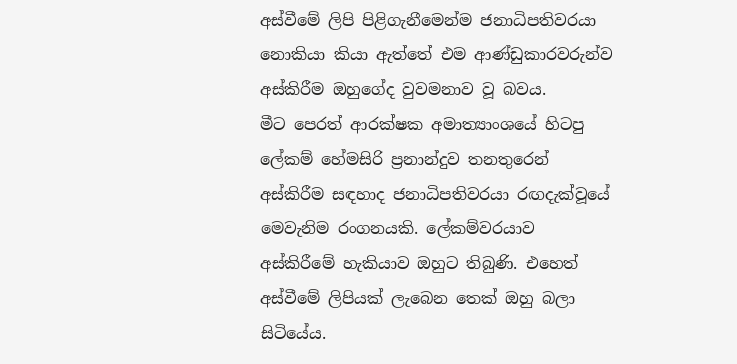අස්වීමේ ලිපි පිළිගැනීමෙන්ම ජනාධිපතිවරයා නොකියා කියා ඇත්තේ එම ආණ්ඩුකාරවරුන්ව අස්කිරීම ඔහුගේද වුවමනාව වූ බවය.
මීට පෙරත් ආරක්ෂක අමාත්‍යාංශයේ හිටපු ලේකම් හේමසිරි ප්‍රනාන්දුව තනතුරෙන් අස්කිරීම සඳහාද ජනාධිපතිවරයා රඟදැක්වූයේ මෙවැනිම රංගනයකි. ලේකම්වරයාව අස්කිරීමේ හැකියාව ඔහුට තිබුණි. එහෙත් අස්වීමේ ලිපියක් ලැබෙන තෙක් ඔහු බලා සිටියේය.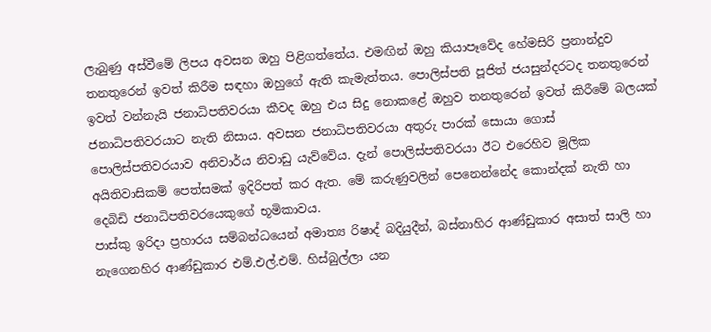ලැබුණු අස්වීමේ ලිපය අවසන ඔහු පිළිගත්තේය. එමඟින් ඔහු කියාපෑවේද හේමසිරි ප්‍රනාන්දුව තනතුරෙන් ඉවත් කිරීම සඳහා ඔහුගේ ඇති කැමැත්තය. පොලිස්පති පූජිත් ජයසුන්දරටද තනතුරෙන් ඉවත් වන්නැයි ජනාධිපතිවරයා කීවද ඔහු එය සිදු නොකළේ ඔහුව තනතුරෙන් ඉවත් කිරීමේ බලයක් ජනාධිපතිවරයාට නැති නිසාය. අවසන ජනාධිපතිවරයා අතුරු පාරක් සොයා ගොස් පොලිස්පතිවරයාව අනිවාර්ය නිවාඩු යැව්වේය. දැන් පොලිස්පතිවරයා ඊට එරෙහිව මූලික අයිතිවාසිකම් පෙත්සමක් ඉදිරිපත් කර ඇත. මේ කරුණුවලින් පෙනෙන්නේද කොන්දක් නැති හා දෙබිඩි ජනාධිපතිවරයෙකුගේ භූමිකාවය.
පාස්කු ඉරිදා ප්‍රහාරය සම්බන්ධයෙන් අමාත්‍ය රිෂාද් බදියුදීන්, බස්නාහිර ආණ්ඩුකාර අසාත් සාලි හා නැගෙනහිර ආණ්ඩුකාර එම්.එල්.එම්. හිස්බුල්ලා යන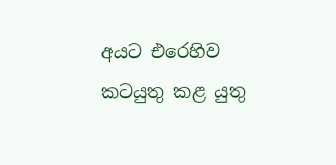අයට එරෙහිව කටයුතු කළ යුතු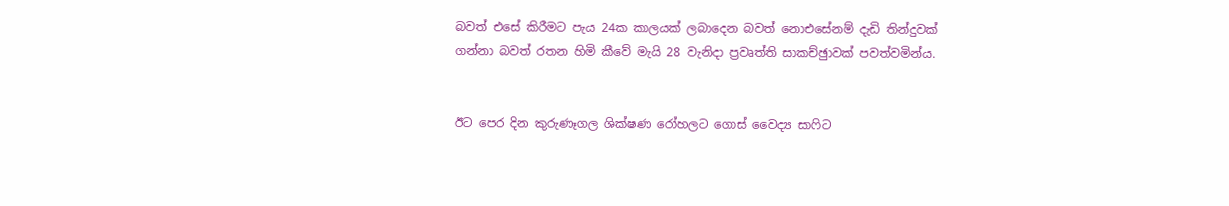බවත් එසේ කිරීමට පැය 24ක කාලයක් ලබාදෙන බවත් නොඑසේනම් දැඩි තින්දුවක් ගන්නා බවත් රතන හිමි කීවේ මැයි 28 වැනිදා ප්‍රවෘත්ති සාකච්ඡුාවක් පවත්වමින්ය.


ඊට පෙර දින කුරුණෑගල ශික්ෂණ රෝහලට ගොස් වෛද්‍ය සාෆිට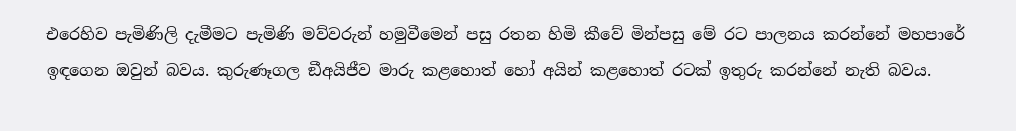එරෙහිව පැමිණිලි දැමීමට පැමිණි මව්වරුන් හමුවීමෙන් පසු රතන හිමි කීවේ මින්පසු මේ රට පාලනය කරන්නේ මහපාරේ ඉඳගෙන ඔවුන් බවය. කුරුණෑගල ඞීඅයිජීව මාරු කළහොත් හෝ අයින් කළහොත් රටක් ඉතුරු කරන්නේ නැති බවය.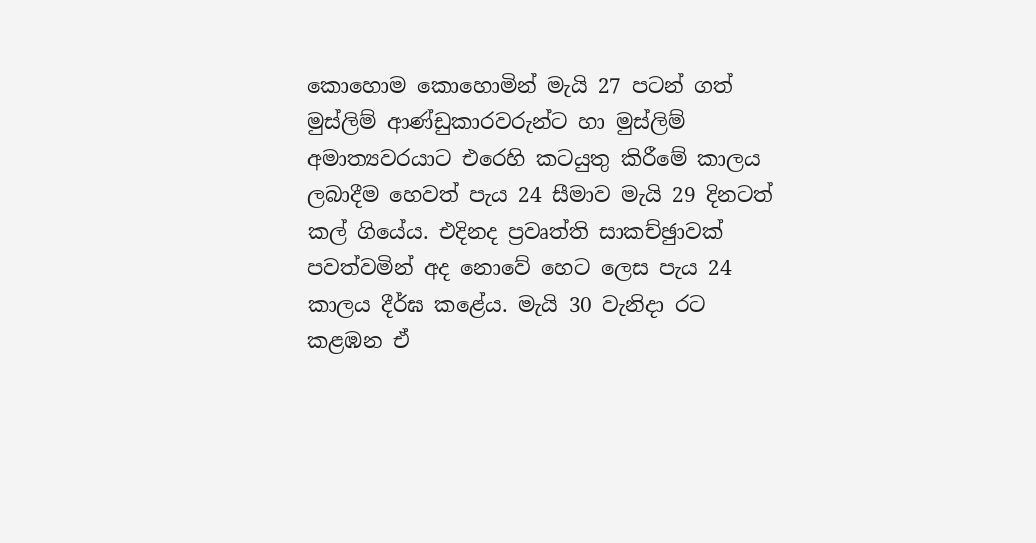කොහොම කොහොමින් මැයි 27 පටන් ගත් මුස්ලිම් ආණ්ඩුකාරවරුන්ට හා මුස්ලිම් අමාත්‍යවරයාට එරෙහි කටයුතු කිරීමේ කාලය ලබාදීම හෙවත් පැය 24 සීමාව මැයි 29 දිනටත් කල් ගියේය. එදිනද ප්‍රවෘත්ති සාකච්ඡුාවක් පවත්වමින් අද නොවේ හෙට ලෙස පැය 24 කාලය දීර්ඝ කළේය. මැයි 30 වැනිදා රට කළඹන ඒ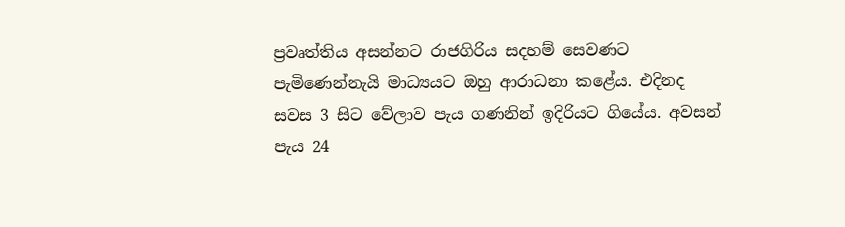ප්‍රවෘත්තිය අසන්නට රාජගිරිය සදහම් සෙවණට පැමිණෙන්නැයි මාධ්‍යයට ඔහු ආරාධනා කළේය. එදිනද සවස 3 සිට වේලාව පැය ගණනින් ඉදිරියට ගියේය. අවසන් පැය 24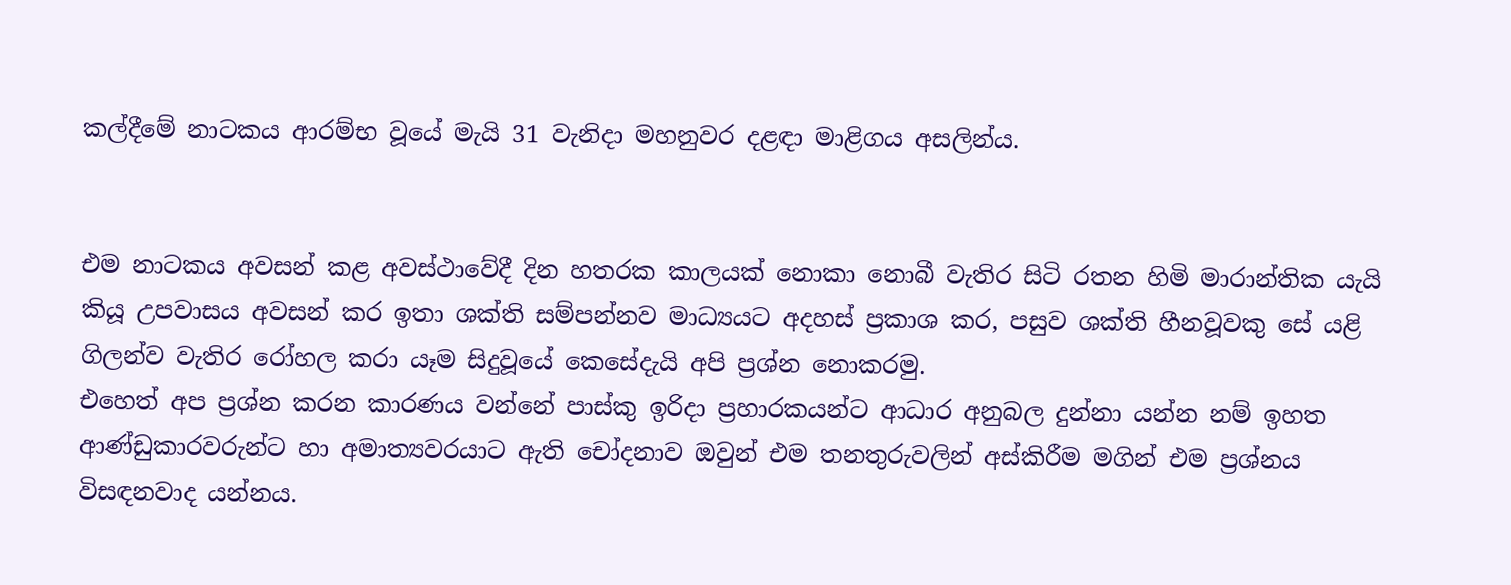කල්දීමේ නාටකය ආරම්භ වූයේ මැයි 31 වැනිදා මහනුවර දළඳා මාළිගය අසලින්ය.


එම නාටකය අවසන් කළ අවස්ථාවේදී දින හතරක කාලයක් නොකා නොබී වැතිර සිටි රතන හිමි මාරාන්තික යැයි කියූ උපවාසය අවසන් කර ඉතා ශක්ති සම්පන්නව මාධ්‍යයට අදහස් ප්‍රකාශ කර, පසුව ශක්ති හීනවූවකු සේ යළි ගිලන්ව වැතිර රෝහල කරා යෑම සිදුවූයේ කෙසේදැයි අපි ප්‍රශ්න නොකරමු.
එහෙත් අප ප්‍රශ්න කරන කාරණය වන්නේ පාස්කු ඉරිදා ප්‍රහාරකයන්ට ආධාර අනුබල දුන්නා යන්න නම් ඉහත ආණ්ඩුකාරවරුන්ට හා අමාත්‍යවරයාට ඇති චෝදනාව ඔවුන් එම තනතුරුවලින් අස්කිරීම මගින් එම ප්‍රශ්නය විසඳනවාද යන්නය.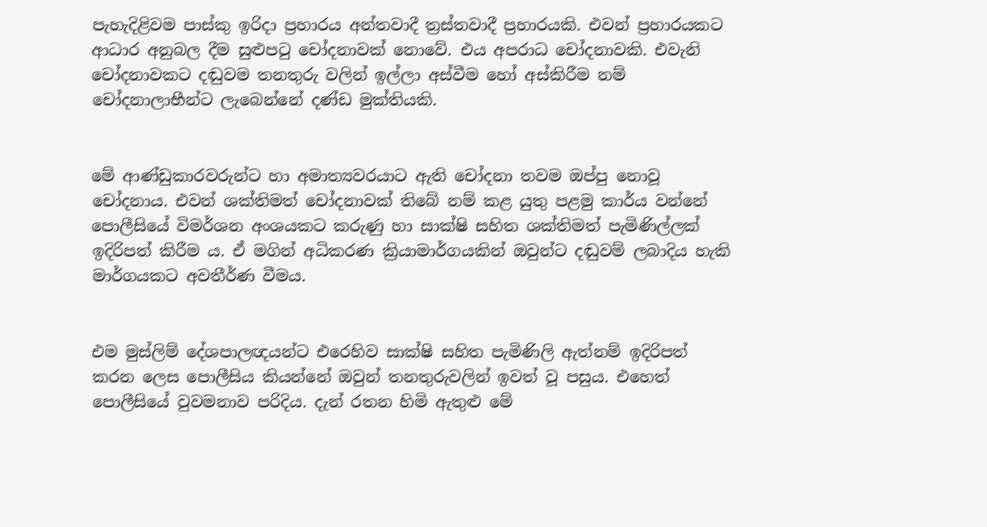පැහැදිළිවම පාස්කු ඉරිදා ප්‍රහාරය අන්තවාදී ත්‍රස්තවාදී ප්‍රහාරයකි. එවන් ප්‍රහාරයකට ආධාර අනුබල දීම සුළුපටු චෝදනාවක් නොවේ. එය අපරාධ චෝදනාවකි. එවැනි චෝදනාවකට දඬුවම තනතුරු වලින් ඉල්ලා අස්වීම හෝ අස්කිරීම නම් චෝදනාලාභීන්ට ලැබෙන්නේ දණ්ඩ මුක්තියකි.


මේ ආණ්ඩුකාරවරුන්ට හා අමාත්‍යවරයාට ඇති චෝදනා තවම ඔප්පු නොවූ චෝදනාය. එවන් ශක්තිමත් චෝදනාවක් තිබේ නම් කළ යුතු පළමු කාර්ය වන්නේ පොලීසියේ විමර්ශන අංශයකට කරුණු හා සාක්ෂි සහිත ශක්තිමත් පැමිණිල්ලක් ඉදිරිපත් කිරීම ය. ඒ මගින් අධිකරණ ක්‍රියාමාර්ගයකින් ඔවුන්ට දඬුවම් ලබාදිය හැකි මාර්ගයකට අවතීර්ණ වීමය.


එම මුස්ලිම් දේශපාලඥයන්ට එරෙහිව සාක්ෂි සහිත පැමිණිලි ඇත්නම් ඉදිරිපත් කරන ලෙස පොලීසිය කියන්නේ ඔවුන් තනතුරුවලින් ඉවත් වූ පසුය. එහෙත් පොලීසියේ වුවමනාව පරිදිය. දැන් රතන හිමි ඇතුළු මේ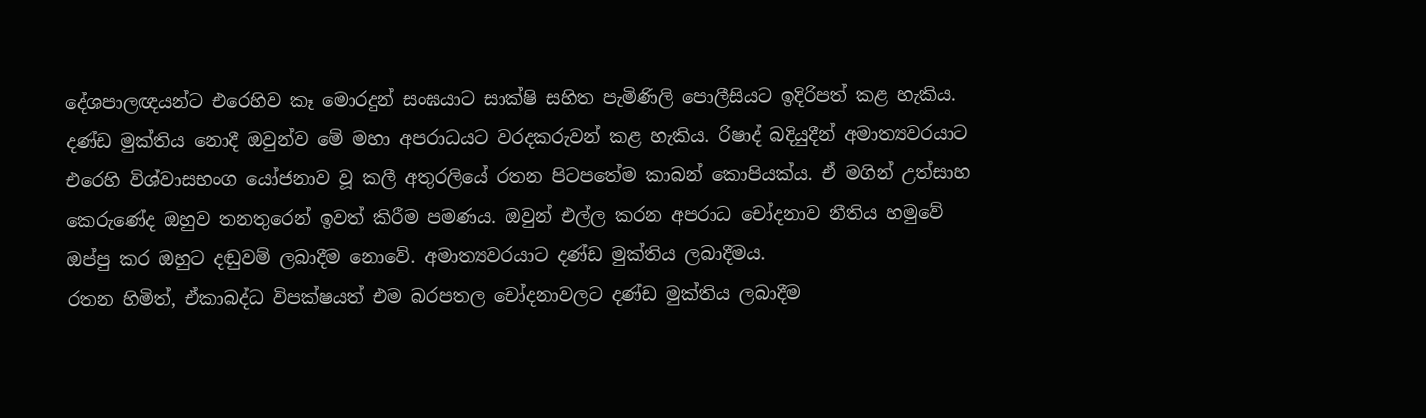දේශපාලඥයන්ට එරෙහිව කෑ මොරදුන් සංඝයාට සාක්ෂි සහිත පැමිණිලි පොලීසියට ඉදිරිපත් කළ හැකිය. දණ්ඩ මුක්තිය නොදී ඔවුන්ව මේ මහා අපරාධයට වරදකරුවන් කළ හැකිය. රිෂාද් බදියුදීන් අමාත්‍යවරයාට එරෙහි විශ්වාසභංග යෝජනාව වූ කලී අතුරලියේ රතන පිටපතේම කාබන් කොපියක්ය. ඒ මගින් උත්සාහ කෙරුණේද ඔහුව තනතුරෙන් ඉවත් කිරීම පමණය. ඔවුන් එල්ල කරන අපරාධ චෝදනාව නීතිය හමුවේ ඔප්පු කර ඔහුට දඬුවම් ලබාදීම නොවේ. අමාත්‍යවරයාට දණ්ඩ මුක්තිය ලබාදීමය.
රතන හිමිත්, ඒකාබද්ධ විපක්ෂයත් එම බරපතල චෝදනාවලට දණ්ඩ මුක්තිය ලබාදීම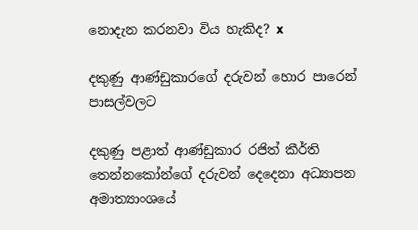නොදැන කරනවා විය හැකිද? x

දකුණු ආණ්ඩුකාරගේ දරුවන් හොර පාරෙන් පාසල්වලට

දකුණු පළාත් ආණ්ඩුකාර රජිත් කීර්ති තෙන්නකෝන්ගේ දරුවන් දෙදෙනා අධ්‍යාපන අමාත්‍යාංශයේ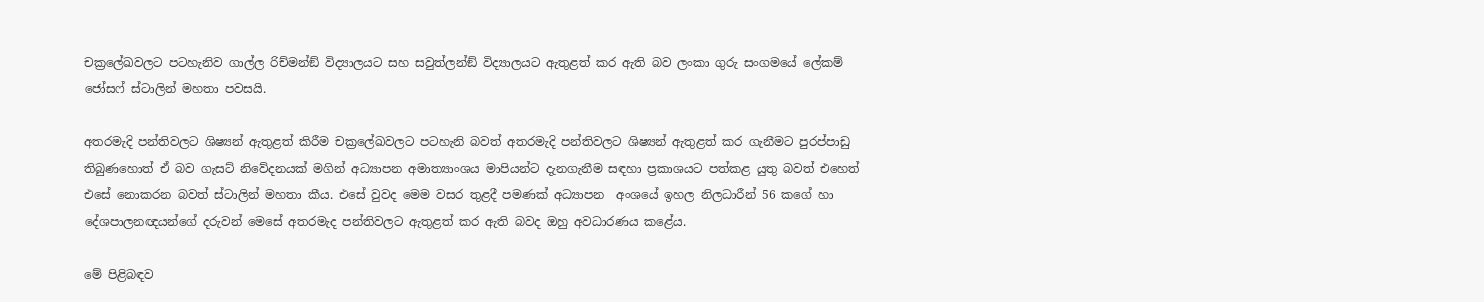චක්‍රලේඛවලට පටහැනිව ගාල්ල රිච්මන්ඞ් විද්‍යාලයට සහ සවුත්ලන්ඞ් විද්‍යාලයට ඇතුළත් කර ඇති බව ලංකා ගුරු සංගමයේ ලේකම් ජෝසෆ් ස්ටාලින් මහතා පවසයි.

අතරමැදි පන්තිවලට ශිෂ්‍යන් ඇතුළත් කිරීම චක්‍රලේඛවලට පටහැනි බවත් අතරමැදි පන්තිවලට ශිෂ්‍යන් ඇතුළත් කර ගැනීමට පුරප්පාඩු තිබුණහොත් ඒ බව ගැසට් නිවේදනයක් මගින් අධ්‍යාපන අමාත්‍යාංශය මාපියන්ට දැනගැනීම සඳහා ප්‍රකාශයට පත්කළ යුතු බවත් එහෙත් එසේ නොකරන බවත් ස්ටාලින් මහතා කීය. එසේ වුවද මෙම වසර තුළදී පමණක් අධ්‍යාපන  අංශයේ ඉහල නිලධාරීන් 56 කගේ හා දේශපාලනඥයන්ගේ දරුවන් මෙසේ අතරමැද පන්තිවලට ඇතුළත් කර ඇති බවද ඔහු අවධාරණය කළේය.

මේ පිළිබඳව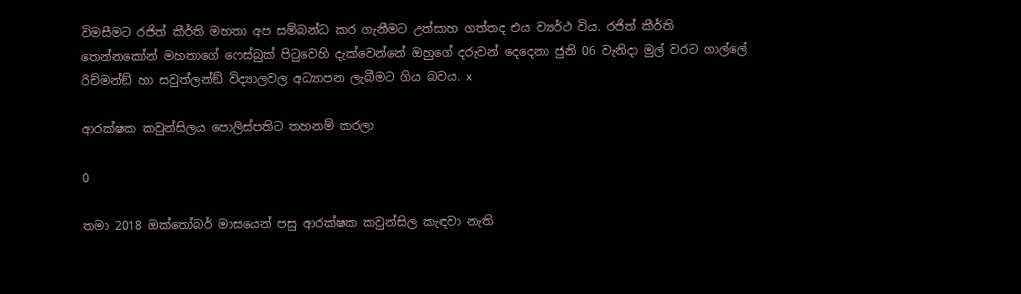විමසීමට රජිත් කීර්ති මහතා අප සම්බන්ධ කර ගැනීමට උත්සාහ ගත්තද එය ව්‍යර්ථ විය. රජිත් කීර්ති තෙන්නකෝන් මහතාගේ ෆෙස්බුක් පිටුවෙහි දැක්වෙන්නේ ඔහුගේ දරුවන් දෙදෙනා ජුනි 06 වැනිදා මුල් වරට ගාල්ලේ රිච්මන්ඞ් හා සවුත්ලන්ඞ් විද්‍යාලවල අධ්‍යාපන ලැබීමට ගිය බවය. x

ආරක්ෂක කවුන්සිලය පොලිස්පතිට තහනම් කරලා

0

තමා 2018 ඔක්තෝබර් මාසයෙන් පසු ආරක්ෂක කවුන්සිල කැඳවා නැති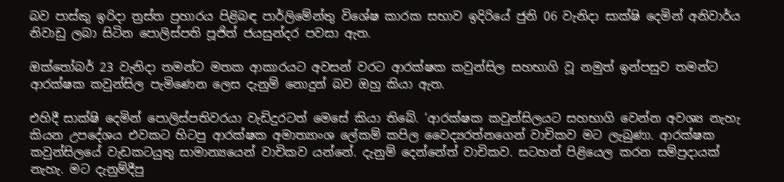බව පාස්කු ඉරිදා ත්‍රස්ත ප්‍රහාරය පිළිබඳ පාර්ලිමේන්තු විශේෂ කාරක සභාව ඉදිරියේ ජුනි 06 වැනිදා සාක්ෂි දෙමින් අනිවාර්ය නිවාඩු ලබා සිටින පොලිස්පති පූජිත් ජයසුන්දර පවසා ඇත.

ඔක්තෝබර් 23 වැනිදා තමන්ට මතක ආකාරයට අවසන් වරට ආරක්ෂක කවුන්සිල සහභාගි වූ නමුත් ඉන්පසුව තමන්ට ආරක්ෂක කවුන්සිල පැමිණෙන ලෙස දැනුම් නොදුන් බව ඔහු කියා ඇත.

එහිදී සාක්ෂි දෙමින් පොලිස්පතිවරයා වැඩිදුරටත් මෙසේ කියා තිබේ. ‘ආරක්ෂක කවුන්සිලයට සහභාගි වෙන්න අවශ්‍ය නැහැ කියන උපදේශය එවකට හිටපු ආරක්ෂක අමාත්‍යාංශ ලේකම් කපිල වෛද්‍යරත්නගෙන් වාචිකව මට ලැබුණා. ආරක්ෂක කවුන්සිලයේ වැඩකටයුතු සාමාන්‍යයෙන් වාචිකව යන්නේ. දැනුම් දෙන්නේත් වාචිකව. සටහන් පිළියෙල කරන සම්ප්‍රදායක් නැහැ. මට දැනුම්දීපු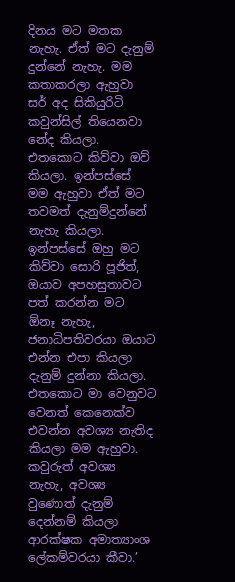දිනය මට මතක නැහැ. ඒත් මට දැනුම් දුන්නේ නැහැ. මම කතාකරලා ඇහුවා සර් අද සිකියුරිටි කවුන්සිල් තියෙනවා නේද කියලා. එතකොට කිව්වා ඔව් කියලා. ඉන්පස්සේ මම ඇහුවා ඒත් මට තවමත් දැනුම්දුන්නේ නැහැ කියලා. ඉන්පස්සේ ඔහු මට කිව්වා සොරි පූජිත්, ඔයාව අපහසුතාවට පත් කරන්න මට  ඕනෑ නැහැ, ජනාධිපතිවරයා ඔයාට එන්න එපා කියලා දැනුම් දුන්නා කියලා. එතකොට මා වෙනුවට වෙනත් කෙනෙක්ව එවන්න අවශ්‍ය නැතිද කියලා මම ඇහුවා. කවුරුත් අවශ්‍ය නැහැ, අවශ්‍ය වුණොත් දැනුම් දෙන්නම් කියලා ආරක්ෂක අමාත්‍යාංශ ලේකම්වරයා කීවා.’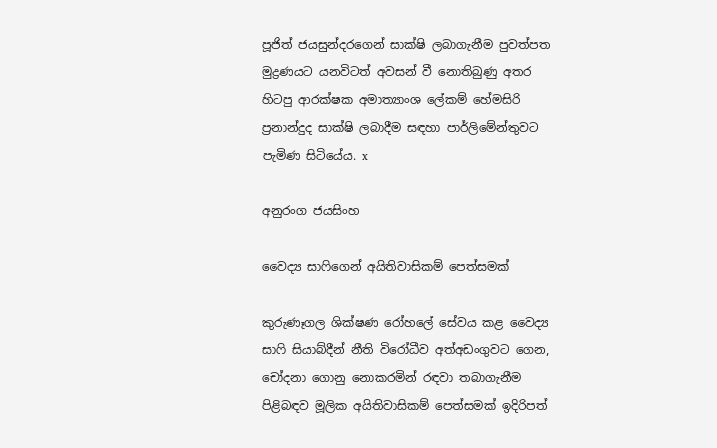පූජිත් ජයසුන්දරගෙන් සාක්ෂි ලබාගැනීම පුවත්පත මුද්‍රණයට යනවිටත් අවසන් වී නොතිබුණු අතර හිටපු ආරක්ෂක අමාත්‍යාංශ ලේකම් හේමසිරි ප්‍රනාන්දුද සාක්ෂි ලබාදීම සඳහා පාර්ලිමේන්තුවට පැමිණ සිටියේය. x

අනුරංග ජයසිංහ

වෛද්‍ය සාෆිගෙන් අයිතිවාසිකම් පෙත්සමක්

කුරුණෑගල ශික්ෂණ රෝහලේ සේවය කළ වෛද්‍ය සාෆි සියාබ්දීන් නීති විරෝධීව අත්අඩංගුවට ගෙන, චෝදනා ගොනු නොකරමින් රඳවා තබාගැනීම පිළිබඳව මූලික අයිතිවාසිකම් පෙත්සමක් ඉදිරිපත්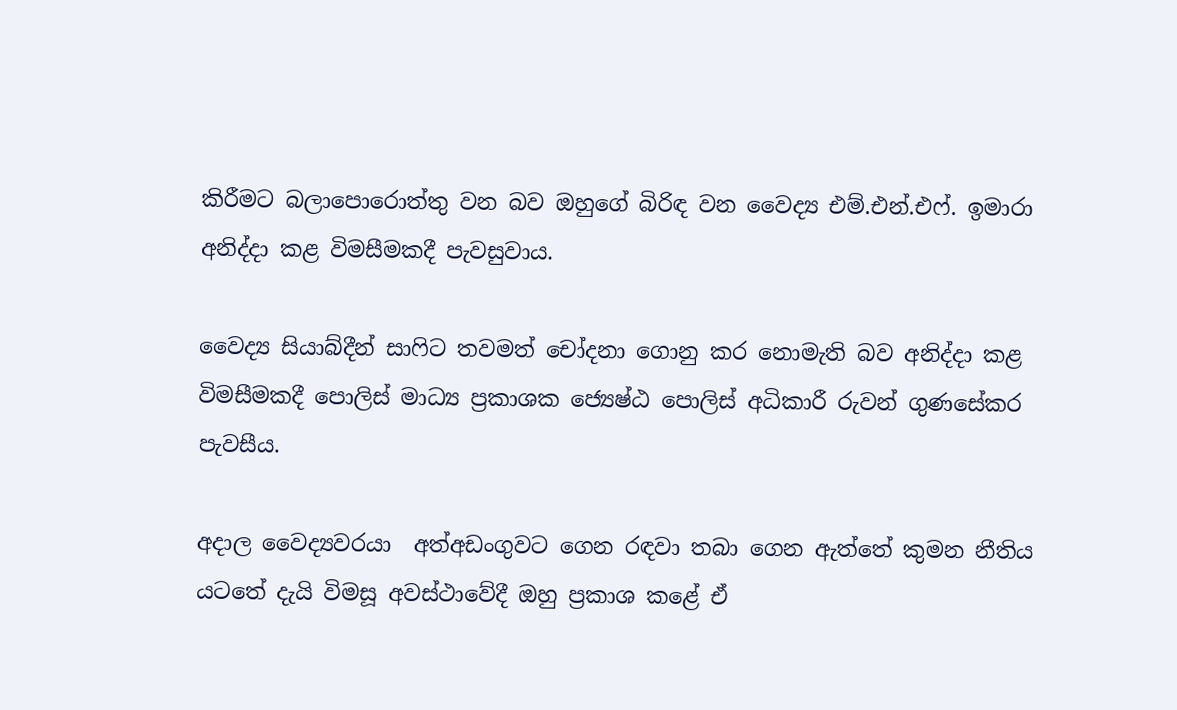කිරීමට බලාපොරොත්තු වන බව ඔහුගේ බිරිඳ වන වෛද්‍ය එම්.එන්.එෆ්. ඉමාරා අනිද්දා කළ විමසීමකදී පැවසුවාය.

වෛද්‍ය සියාබ්දීන් සාෆිට තවමත් චෝදනා ගොනු කර නොමැති බව අනිද්දා කළ විමසීමකදී පොලිස් මාධ්‍ය ප්‍රකාශක ජ්‍යෙෂ්ඨ පොලිස් අධිකාරී රුවන් ගුණසේකර පැවසීය.

අදාල වෛද්‍යවරයා  අත්අඩංගුවට ගෙන රඳවා තබා ගෙන ඇත්තේ කුමන නීතිය යටතේ දැයි විමසූ අවස්ථාවේදී ඔහු ප්‍රකාශ කළේ ඒ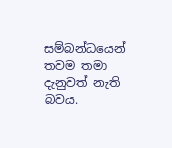සම්බන්ධයෙන් තවම තමා දැනුවත් නැති බවය.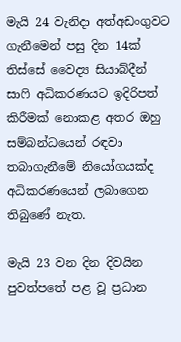මැයි 24 වැනිදා අත්අඩංගුවට ගැනීමෙන් පසු දින 14ක් තිස්සේ වෛද්‍ය සියාබ්දීන් සාෆි අධිකරණයට ඉදිරිපත් කිරීමක් නොකළ අතර ඔහු සම්බන්ධයෙන් රඳවා තබාගැනීමේ නියෝගයක්ද අධිකරණයෙන් ලබාගෙන තිබුණේ නැත.

මැයි 23 වන දින දිවයින පුවත්පතේ පළ වූ ප්‍රධාන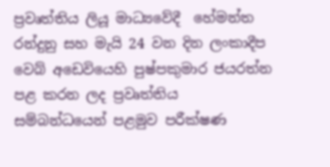ප්‍රවෘත්තිය ලියූ මාධ්‍යවේදී  හේමන්ත රන්දුනු සහ මැයි 24 වන දින ලංකාදීප වෙබ් අඩෙවියෙහි පුෂ්පකුමාර ජයරත්න පළ කරන ලද ප්‍රවෘත්තිය සම්බන්ධයෙන් පළමුව පරීක්ෂණ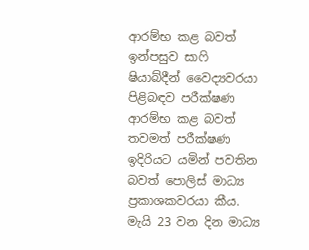ආරම්භ කළ බවත් ඉන්පසුව සාෆි ෂියාබ්දීන් වෛද්‍යවරයා පිළිබඳව පරීක්ෂණ ආරම්භ කළ බවත්  තවමත් පරීක්ෂණ ඉදිරියට යමින් පවතින බවත් පොලිස් මාධ්‍ය ප්‍රකාශකවරයා කීය. මැයි 23 වන දින මාධ්‍ය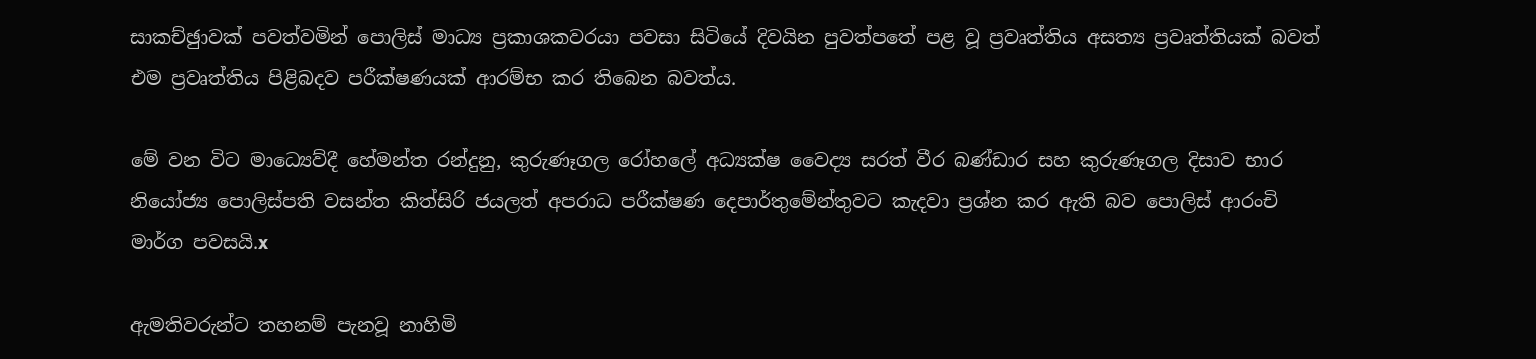සාකච්ඡුාවක් පවත්වමින් පොලිස් මාධ්‍ය ප්‍රකාශකවරයා පවසා සිටියේ දිවයින පුවත්පතේ පළ වූ ප්‍රවෘත්තිය අසත්‍ය ප්‍රවෘත්තියක් බවත් එම ප්‍රවෘත්තිය පිළිබදව පරීක්ෂණයක් ආරම්භ කර තිබෙන බවත්ය.

මේ වන විට මාධ්‍යෙව්දී හේමන්ත රන්දුනු, කුරුණෑගල රෝහලේ අධ්‍යක්ෂ වෛද්‍ය සරත් වීර බණ්ඩාර සහ කුරුණෑගල දිසාව භාර නියෝජ්‍ය පොලිස්පති වසන්ත කිත්සිරි ජයලත් අපරාධ පරීක්ෂණ දෙපාර්තුමේන්තුවට කැදවා ප්‍රශ්න කර ඇති බව පොලිස් ආරංචි මාර්ග පවසයි.x

ඇමතිවරුන්ට තහනම් පැනවූ නාහිමි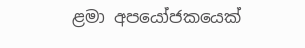ළමා අපයෝජකයෙක්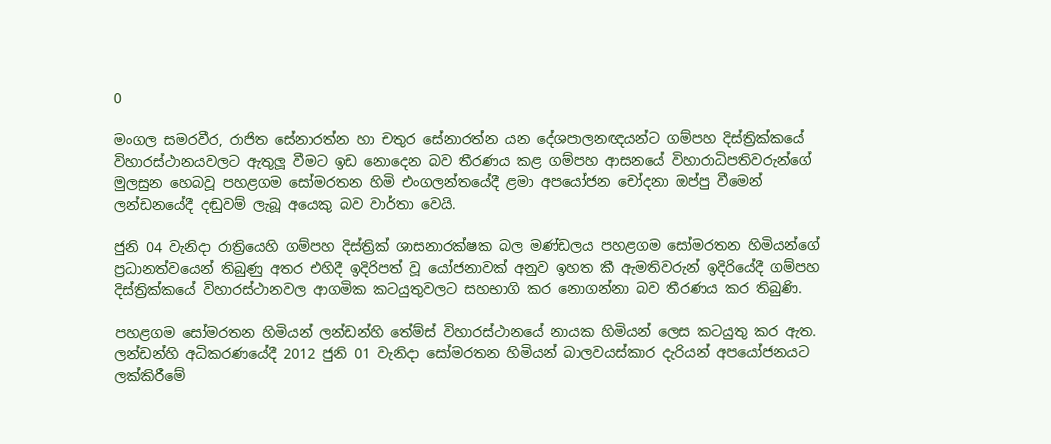0

මංගල සමරවීර, රාජිත සේනාරත්න හා චතුර සේනාරත්න යන දේශපාලනඥයන්ට ගම්පහ දිස්ත්‍රික්කයේ විහාරස්ථානයවලට ඇතුලූ වීමට ඉඩ නොදෙන බව තීරණය කළ ගම්පහ ආසනයේ විහාරාධිපතිවරුන්ගේ මුලසුන හෙබවූ පහළගම සෝමරතන හිමි එංගලන්තයේදී ළමා අපයෝජන චෝදනා ඔප්පු වීමෙන් ලන්ඩනයේදී දඬුවම් ලැබූ අයෙකු බව වාර්තා වෙයි.

ජුනි 04 වැනිදා රාත්‍රියෙහි ගම්පහ දිස්ත්‍රික් ශාසනාරක්ෂක බල මණ්ඩලය පහළගම සෝමරතන හිමියන්ගේ ප්‍රධානත්වයෙන් තිබුණු අතර එහිදී ඉදිරිපත් වූ යෝජනාවක් අනුව ඉහත කී ඇමතිවරුන් ඉදිරියේදී ගම්පහ දිස්ත්‍රික්කයේ විහාරස්ථානවල ආගමික කටයුතුවලට සහභාගි කර නොගන්නා බව තීරණය කර තිබුණි.

පහළගම සෝමරතන හිමියන් ලන්ඩන්හි තේම්ස් විහාරස්ථානයේ නායක හිමියන් ලෙස කටයුතු කර ඇත. ලන්ඩන්හි අධිකරණයේදී 2012 ජුනි 01 වැනිදා සෝමරතන හිමියන් බාලවයස්කාර දැරියන් අපයෝජනයට ලක්කිරීමේ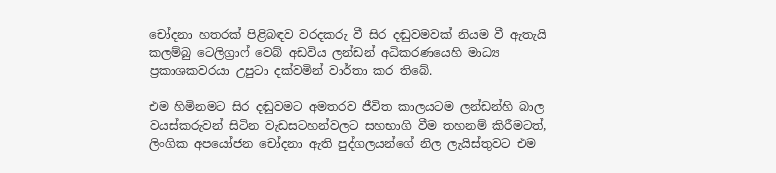චෝදනා හතරක් පිළිබඳව වරදකරු වී සිර දඬුවමවක් නියම වී ඇතැයි කලම්බු ටෙලිග්‍රාෆ් වෙබ් අඩවිය ලන්ඩන් අධිකරණයෙහි මාධ්‍ය ප්‍රකාශකවරයා උපුටා දක්වමින් වාර්තා කර තිබේ.

එම හිමිනමට සිර දඬුවමට අමතරව ජීවිත කාලයටම ලන්ඩන්හි බාල වයස්කරුවන් සිටින වැඩසටහන්වලට සහභාගි වීම තහනම් කිරීමටත්, ලිංගික අපයෝජන චෝදනා ඇති පුද්ගලයන්ගේ නිල ලැයිස්තුවට එම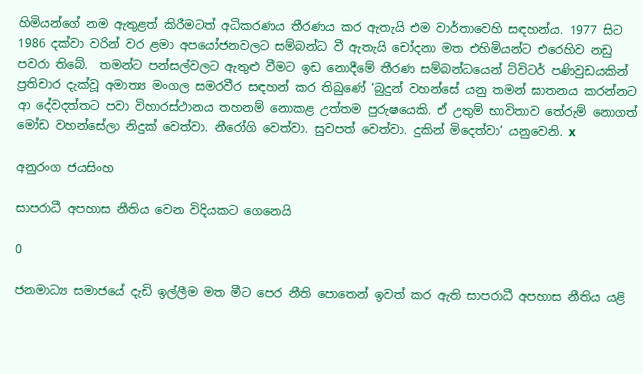හිමියන්ගේ නම ඇතුළත් කිරීමටත් අධිකරණය තීරණය කර ඇතැයි එම වාර්තාවෙහි සඳහන්ය. 1977 සිට 1986 දක්වා වරින් වර ළමා අපයෝජනවලට සම්බන්ධ වී ඇතැයි චෝදනා මත එහිමියන්ට එරෙහිව නඩු පවරා තිබේ.  තමන්ට පන්සල්වලට ඇතුළු වීමට ඉඩ නොදීමේ තීරණ සම්බන්ධයෙන් ට්විටර් පණිවුඩයකින් ප්‍රතිචාර දැක්වූ අමාත්‍ය මංගල සමරවීර සඳහන් කර තිබුණේ ‘බුදුන් වහන්සේ යනු තමන් ඝාතනය කරන්නට ආ දේවදත්තට පවා විහාරස්ථානය තහනම් නොකළ උත්තම පුරුෂයෙකි. ඒ උතුම් භාවිතාව තේරුම් නොගත් මෝඩ වහන්සේලා නිදුක් වෙත්වා. නීරෝගි වෙත්වා. සුවපත් වෙත්වා. දුකින් මිදෙත්වා’ යනුවෙනි. x

අනුරංග ජයසිංහ

සාපරාධී අපහාස නීතිය වෙන විදියකට ගෙනෙයි

0

ජනමාධ්‍ය සමාජයේ දැඩි ඉල්ලීම මත මීට පෙර නීති පොතෙන් ඉවත් කර ඇති සාපරාධී අපහාස නීතිය යළි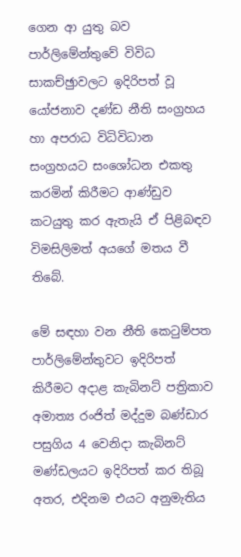ගෙන ආ යුතු බව පාර්ලිමේන්තුවේ විවිධ සාකච්ඡුාවලට ඉදිරිපත් වූ යෝජනාව දණ්ඩ නීති සංග්‍රහය හා අපරාධ විධිවිධාන සංග්‍රහයට සංශෝධන එකතු කරමින් කිරීමට ආණ්ඩුව කටයුතු කර ඇතැයි ඒ පිළිබඳව විමසිලිමත් අයගේ මතය වී තිබේ.

මේ සඳහා වන නීති කෙටුම්පත පාර්ලිමේන්තුවට ඉදිරිපත් කිරීමට අදාළ කැබිනට් පත්‍රිකාව අමාත්‍ය රංජිත් මද්දුම බණ්ඩාර පසුගිය 4 වෙනිදා කැබිනට් මණ්ඩලයට ඉදිරිපත් කර තිබූ අතර, එදිනම එයට අනුමැතිය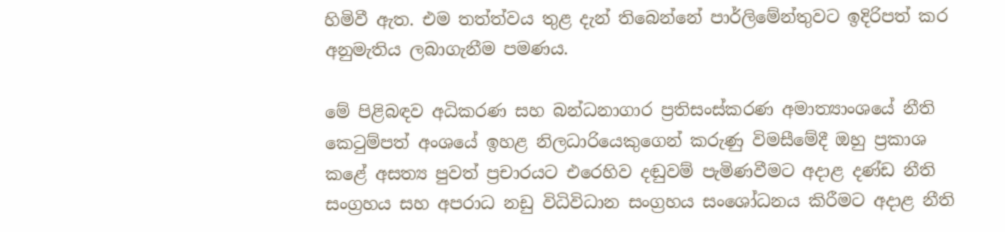හිමිවී ඇත. එම තත්ත්වය තුළ දැන් තිබෙන්නේ පාර්ලිමේන්තුවට ඉදිරිපත් කර අනුමැතිය ලබාගැනීම පමණය.

මේ පිළිබඳව අධිකරණ සහ බන්ධනාගාර ප්‍රතිසංස්කරණ අමාත්‍යාංශයේ නීති කෙටුම්පත් අංශයේ ඉහළ නිලධාරියෙකුගෙන් කරුණු විමසීමේදී ඔහු ප්‍රකාශ කළේ අසත්‍ය පුවත් ප්‍රචාරයට එරෙහිව දඬුවම් පැමිණවීමට අදාළ දණ්ඩ නීති සංග්‍රහය සහ අපරාධ නඩු විධිවිධාන සංග්‍රහය සංශෝධනය කිරීමට අදාළ නීති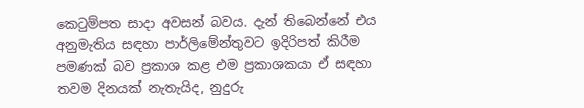කෙටුම්පත සාදා අවසන් බවය. දැන් තිබෙන්නේ එය අනුමැතිය සඳහා පාර්ලිමේන්තුවට ඉදිරිපත් කිරීම පමණක් බව ප්‍රකාශ කළ එම ප්‍රකාශකයා ඒ සඳහා තවම දිනයක් නැතැයිද, නුදුරු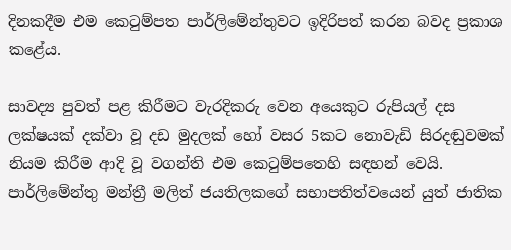දිනකදීම එම කෙටුම්පත පාර්ලිමේන්තුවට ඉදිරිපත් කරන බවද ප්‍රකාශ කළේය.

සාවද්‍ය පුවත් පළ කිරීමට වැරදිකරු වෙන අයෙකුට රුපියල් දස ලක්ෂයක් දක්වා වූ දඩ මුදලක් හෝ වසර 5කට නොවැඩි සිරදඬුවමක් නියම කිරීම ආදි වූ වගන්ති එම කෙටුම්පතෙහි සඳහන් වෙයි. පාර්ලිමේන්තු මන්ත්‍රී මලිත් ජයතිලකගේ සභාපතිත්වයෙන් යුත් ජාතික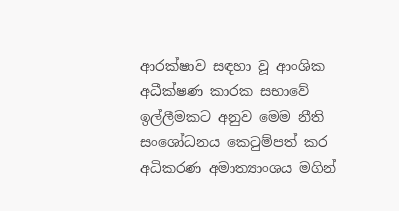ආරක්ෂාව සඳහා වූ ආංශික අධීක්ෂණ කාරක සභාවේ ඉල්ලීමකට අනුව මෙම නීති සංශෝධනය කෙටුම්පත් කර අධිකරණ අමාත්‍යාංශය මගින්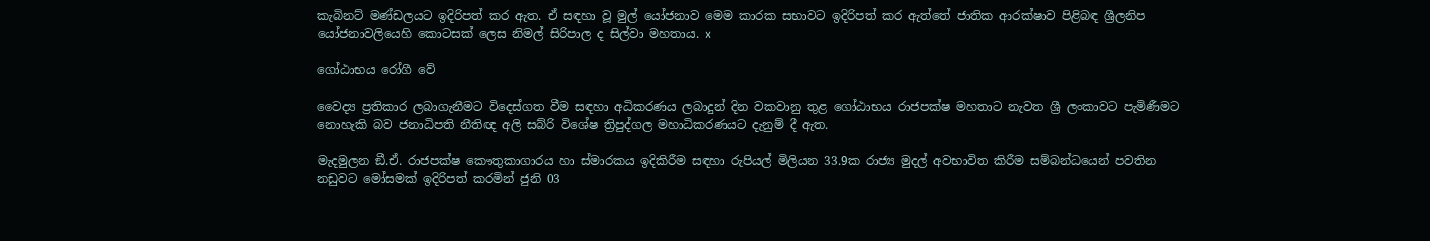කැබිනට් මණ්ඩලයට ඉදිරිපත් කර ඇත. ඒ සඳහා වූ මුල් යෝජනාව මෙම කාරක සභාවට ඉදිරිපත් කර ඇත්තේ ජාතික ආරක්ෂාව පිළිබඳ ශ්‍රීලනිප යෝජනාවලියෙහි කොටසක් ලෙස නිමල් සිරිපාල ද සිල්වා මහතාය. x

ගෝඨාභය රෝගී වේ

වෛද්‍ය ප්‍රතිකාර ලබාගැනීමට විදෙස්ගත වීම සඳහා අධිකරණය ලබාදුන් දින වකවානු තුළ ගෝඨාභය රාජපක්ෂ මහතාට නැවත ශ්‍රී ලංකාවට පැමිණීමට නොහැකි බව ජනාධිපති නීතිඥ අලි සබ්රි විශේෂ ත්‍රිපුද්ගල මහාධිකරණයට දැනුම් දී ඇත.

මැදමුලන ඞී.ඒ. රාජපක්ෂ කෞතුකාගාරය හා ස්මාරකය ඉදිකිරීම සඳහා රුපියල් මිලියන 33.9ක රාජ්‍ය මුදල් අවභාවිත කිරීම සම්බන්ධයෙන් පවතින නඩුවට මෝසමක් ඉදිරිපත් කරමින් ජුනි 03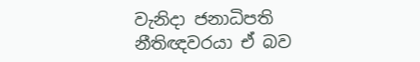වැනිදා ජනාධිපති නීතිඥවරයා ඒ බව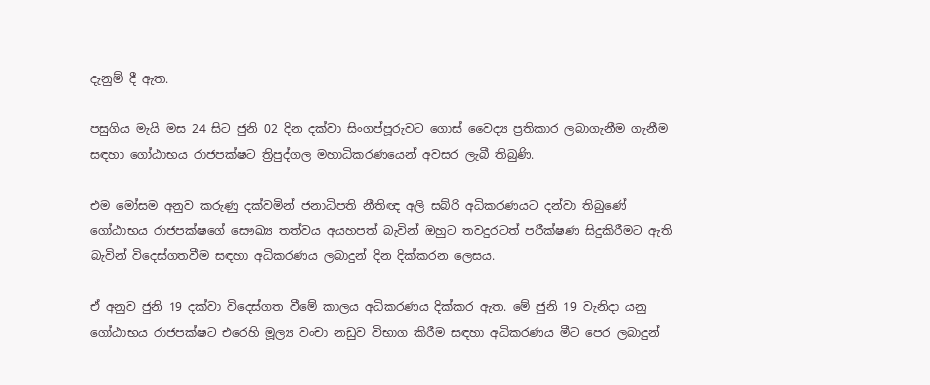දැනුම් දී ඇත.

පසුගිය මැයි මස 24 සිට ජුනි 02 දින දක්වා සිංගප්පූරුවට ගොස් වෛද්‍ය ප්‍රතිකාර ලබාගැනීම ගැනීම සඳහා ගෝඨාභය රාජපක්ෂට ත්‍රිපුද්ගල මහාධිකරණයෙන් අවසර ලැබී තිබුණි.

එම මෝසම අනුව කරුණු දක්වමින් ජනාධිපති නීතිඥ අලි සබ්රි අධිකරණයට දන්වා තිබුණේ ගෝඨාභය රාජපක්ෂගේ සෞඛ්‍ය තත්වය අයහපත් බැවින් ඔහුට තවදුරටත් පරීක්ෂණ සිදුකිරීමට ඇති බැවින් විදෙස්ගතවීම සඳහා අධිකරණය ලබාදුන් දින දික්කරන ලෙසය.

ඒ අනුව ජුනි 19 දක්වා විදෙස්ගත වීමේ කාලය අධිකරණය දික්කර ඇත. මේ ජුනි 19 වැනිදා යනු ගෝඨාභය රාජපක්ෂට එරෙහි මූල්‍ය වංචා නඩුව විභාග කිරීම සඳහා අධිකරණය මීට පෙර ලබාදුන්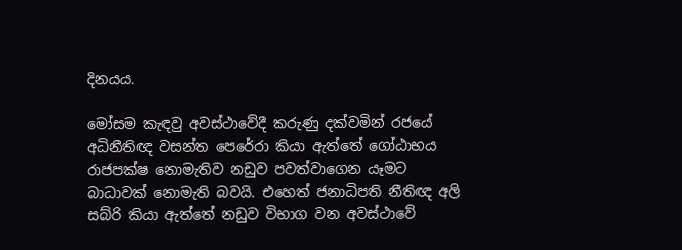දිනයය.

මෝසම කැඳවු අවස්ථාවේදී කරුණු දක්වමින් රජයේ අධිනීතිඥ වසන්ත පෙරේරා කියා ඇත්තේ ගෝඨාභය රාජපක්ෂ නොමැතිව නඩුව පවත්වාගෙන යෑමට බාධාවක් නොමැති බවයි. එහෙත් ජනාධිපති නීතිඥ අලි සබ්රි කියා ඇත්තේ නඩුව විභාග වන අවස්ථාවේ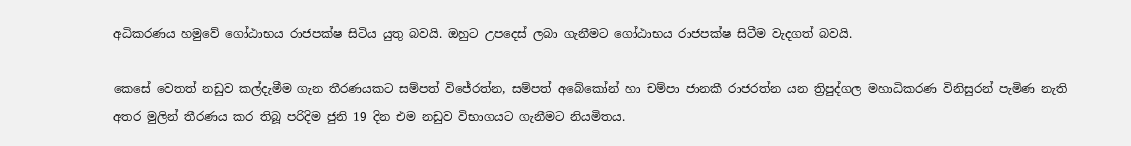අධිකරණය හමුවේ ගෝඨාභය රාජපක්ෂ සිටිය යුතු බවයි. ඔහුට උපදෙස් ලබා ගැනීමට ගෝඨාභය රාජපක්ෂ සිටීම වැදගත් බවයි.

කෙසේ වෙතත් නඩුව කල්දැමීම ගැන තීරණයකට සම්පත් විජේරත්න, සම්පත් අබේකෝන් හා චම්පා ජානකී රාජරත්න යන ත්‍රිපුද්ගල මහාධිකරණ විනිසුරන් පැමිණ නැති අතර මුලින් තීරණය කර තිබූ පරිදිම ජුනි 19 දින එම නඩුව විභාගයට ගැනීමට නියමිතය.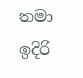තමා ඉදිරි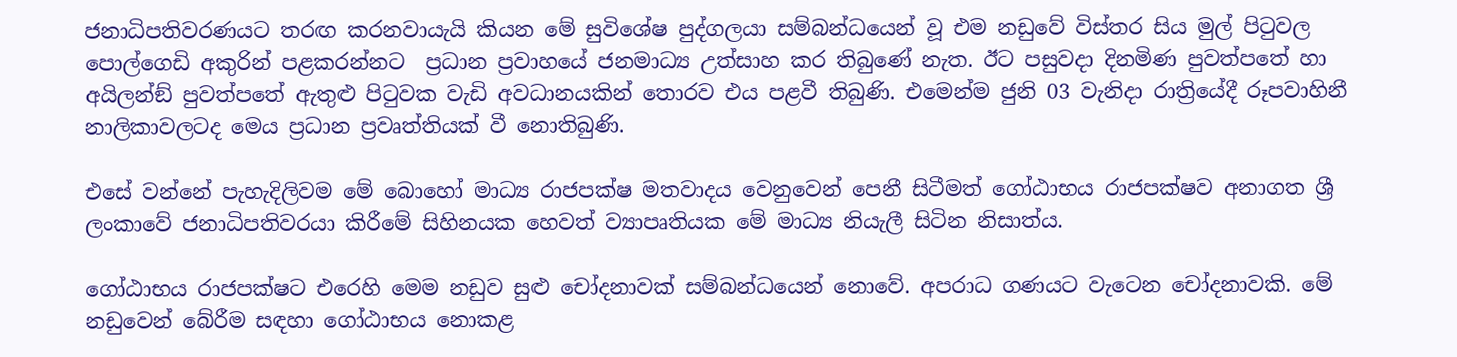ජනාධිපතිවරණයට තරඟ කරනවායැයි කියන මේ සුවිශේෂ පුද්ගලයා සම්බන්ධයෙන් වූ එම නඩුවේ විස්තර සිය මුල් පිටුවල පොල්ගෙඩි අකුරින් පළකරන්නට  ප්‍රධාන ප්‍රවාහයේ ජනමාධ්‍ය උත්සාහ කර තිබුණේ නැත. ඊට පසුවදා දිනමිණ පුවත්පතේ හා අයිලන්ඞ් පුවත්පතේ ඇතුළු පිටුවක වැඩි අවධානයකින් තොරව එය පළවී තිබුණි. එමෙන්ම ජුනි 03 වැනිදා රාත්‍රියේදී රූපවාහිනී නාලිකාවලටද මෙය ප්‍රධාන ප්‍රවෘත්තියක් වී නොතිබුණි.

එසේ වන්නේ පැහැදිලිවම මේ බොහෝ මාධ්‍ය රාජපක්ෂ මතවාදය වෙනුවෙන් පෙනී සිටීමත් ගෝඨාභය රාජපක්ෂව අනාගත ශ්‍රී ලංකාවේ ජනාධිපතිවරයා කිරීමේ සිහිනයක හෙවත් ව්‍යාපෘතියක මේ මාධ්‍ය නියැලී සිටින නිසාත්ය.

ගෝඨාභය රාජපක්ෂට එරෙහි මෙම නඩුව සුළු චෝදනාවක් සම්බන්ධයෙන් නොවේ. අපරාධ ගණයට වැටෙන චෝදනාවකි. මේ නඩුවෙන් බේරීම සඳහා ගෝඨාභය නොකළ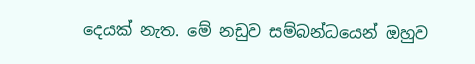දෙයක් නැත. මේ නඩුව සම්බන්ධයෙන් ඔහුව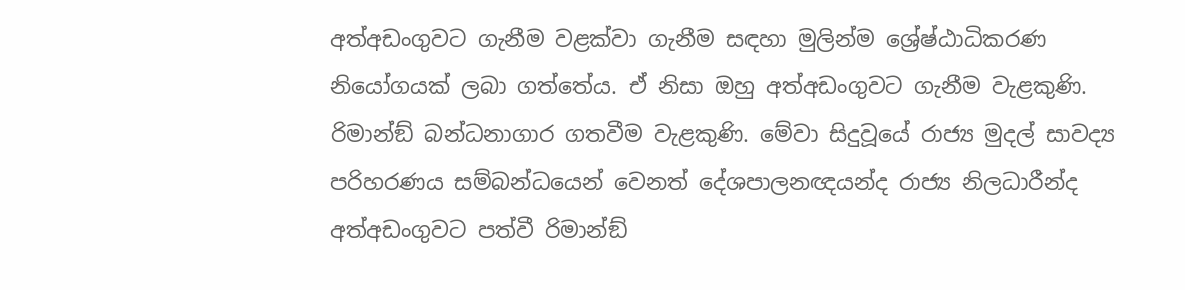අත්අඩංගුවට ගැනීම වළක්වා ගැනීම සඳහා මුලින්ම ශ්‍රේෂ්ඨාධිකරණ නියෝගයක් ලබා ගත්තේය. ඒ නිසා ඔහු අත්අඩංගුවට ගැනීම වැළකුණි. රිමාන්ඞ් බන්ධනාගාර ගතවීම වැළකුණි. මේවා සිදුවූයේ රාජ්‍ය මුදල් සාවද්‍ය පරිහරණය සම්බන්ධයෙන් වෙනත් දේශපාලනඥයන්ද රාජ්‍ය නිලධාරීන්ද අත්අඩංගුවට පත්වී රිමාන්ඞ්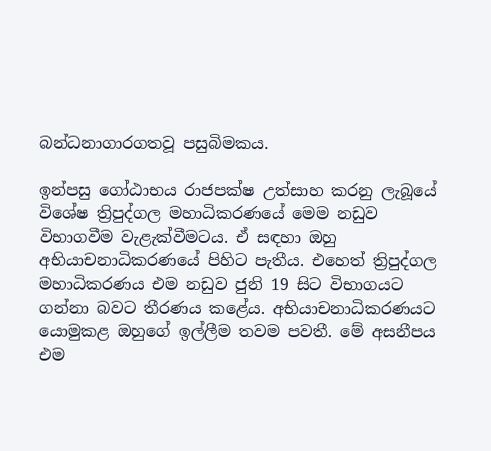බන්ධනාගාරගතවූ පසුබිමකය.

ඉන්පසු ගෝඨාභය රාජපක්ෂ උත්සාහ කරනු ලැබූයේ විශේෂ ත්‍රිපුද්ගල මහාධිකරණයේ මෙම නඩුව විභාගවීම වැළැක්වීමටය. ඒ සඳහා ඔහු අභියාචනාධිකරණයේ පිහිට පැතීය. එහෙත් ත්‍රිපුද්ගල මහාධිකරණය එම නඩුව ජුනි 19 සිට විභාගයට ගන්නා බවට තීරණය කළේය. අභියාචනාධිකරණයට යොමුකළ ඔහුගේ ඉල්ලීම තවම පවතී. මේ අසනීපය එම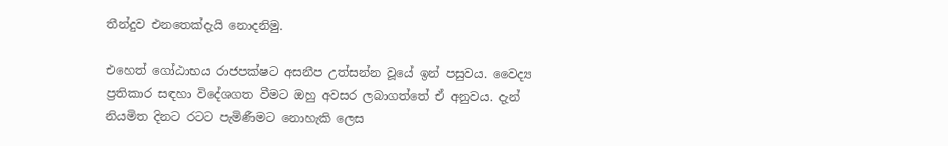තීන්දුව එනතෙක්දැයි නොදනිමු.

එහෙත් ගෝඨාභය රාජපක්ෂට අසනීප උත්සන්න වූයේ ඉන් පසුවය. වෛද්‍ය ප්‍රතිකාර සඳහා විදේශගත වීමට ඔහු අවසර ලබාගත්තේ ඒ අනුවය. දැන් නියමිත දිනට රටට පැමිණීමට නොහැකි ලෙස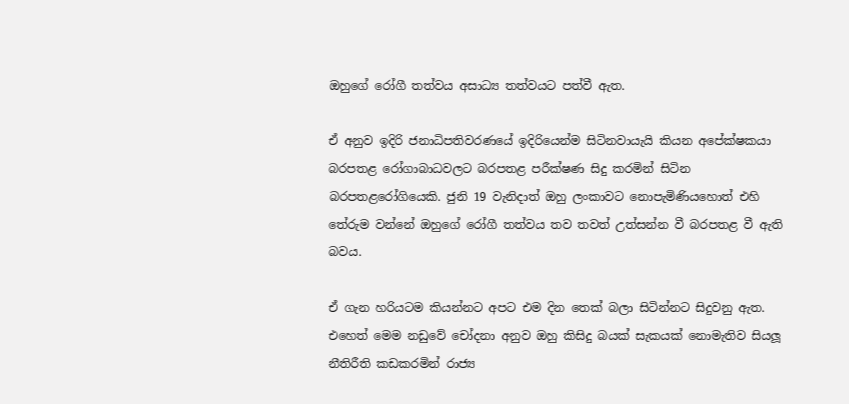ඔහුගේ රෝගී තත්වය අසාධ්‍ය තත්වයට පත්වී ඇත.

ඒ අනුව ඉදිරි ජනාධිපතිවරණයේ ඉදිරියෙන්ම සිටිනවායැයි කියන අපේක්ෂකයා බරපතළ රෝගාබාධවලට බරපතළ පරීක්ෂණ සිදු කරමින් සිටින බරපතළරෝගියෙකි. ජුනි 19 වැනිදාත් ඔහු ලංකාවට නොපැමිණියහොත් එහි තේරුම වන්නේ ඔහුගේ රෝගී තත්වය තව තවත් උත්සන්න වී බරපතළ වී ඇති බවය.

ඒ ගැන හරියටම කියන්නට අපට එම දින තෙක් බලා සිටින්නට සිදුවනු ඇත. එහෙත් මෙම නඩුවේ චෝදනා අනුව ඔහු කිසිදු බයක් සැකයක් නොමැතිව සියලූ නීතිරීති කඩකරමින් රාජ්‍ය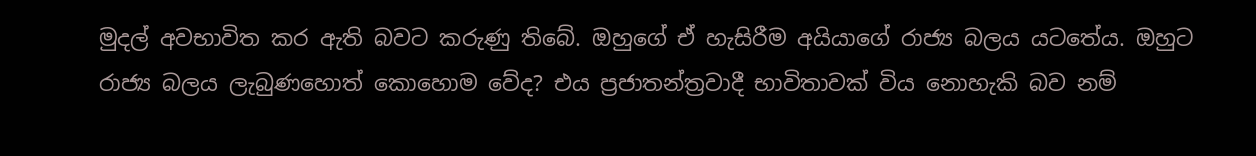මුදල් අවභාවිත කර ඇති බවට කරුණු තිබේ. ඔහුගේ ඒ හැසිරීම අයියාගේ රාජ්‍ය බලය යටතේය. ඔහුට රාජ්‍ය බලය ලැබුණහොත් කොහොම වේද? එය ප්‍රජාතන්ත්‍රවාදී භාවිතාවක් විය නොහැකි බව නම්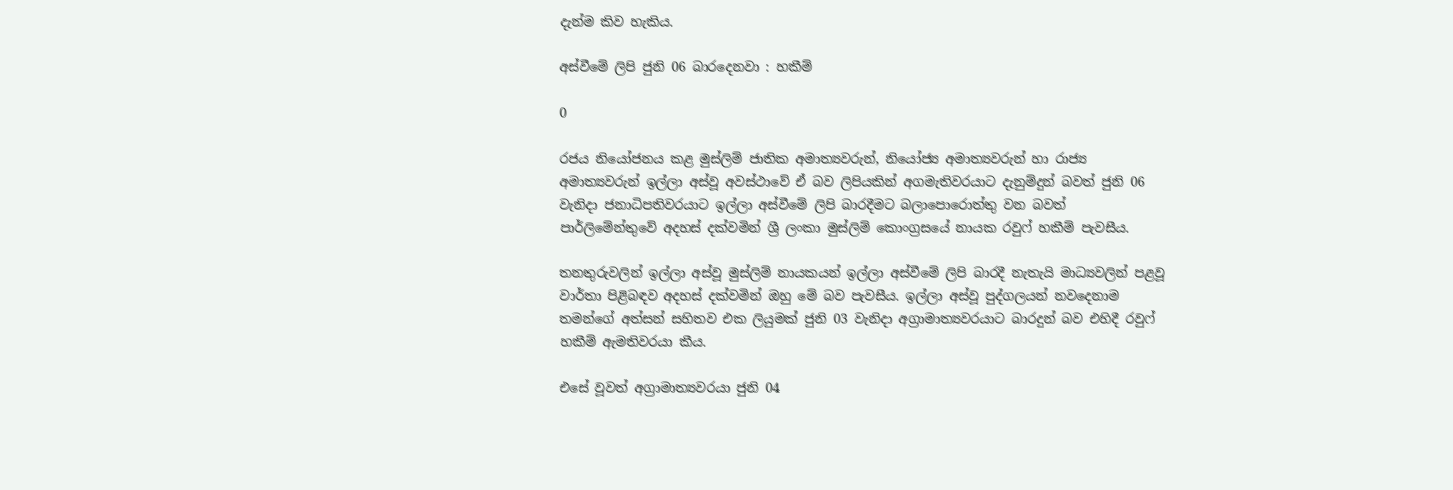දැන්ම කිව හැකිය.

අස්වීමේ ලිපි ජුනි 06 බාරදෙනවා : හකීම්

0

රජය නියෝජනය කළ මුස්ලිම් ජාතික අමාත්‍යවරුන්, නියෝජ්‍ය අමාත්‍යවරුන් හා රාජ්‍ය අමාත්‍යවරුන් ඉල්ලා අස්වූ අවස්ථාවේ ඒ බව ලිපියකින් අගමැතිවරයාට දැනුම්දුන් බවත් ජුනි 06 වැනිදා ජනාධිපතිවරයාට ඉල්ලා අස්වීමේ ලිපි බාරදීමට බලාපොරොත්තු වන බවත් පාර්ලිමේන්තුවේ අදහස් දක්වමින් ශ්‍රී ලංකා මුස්ලිම් කොංග්‍රසයේ නායක රවුෆ් හකීම් පැවසීය.

තනතුරුවලින් ඉල්ලා අස්වූ මුස්ලිම් නායකයන් ඉල්ලා අස්වීමේ ලිපි බාරදී නැතැයි මාධ්‍යවලින් පළවූ වාර්තා පිළිබඳව අදහස් දක්වමින් ඔහු මේ බව පැවසීය. ඉල්ලා අස්වූ පුද්ගලයන් නවදෙනාම තමන්ගේ අත්සන් සහිතව එක ලියුමක් ජුනි 03 වැනිදා අග්‍රාමාත්‍යවරයාට බාරදුන් බව එහිදී රවුෆ් හකීම් ඇමතිවරයා කීය.

එසේ වූවත් අග්‍රාමාත්‍යවරයා ජුනි 04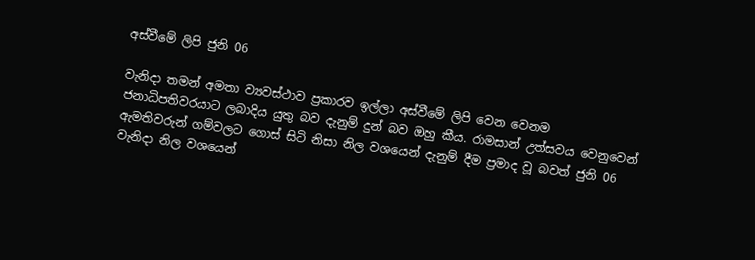අස්වීමේ ලිපි ජුනි 06

වැනිදා තමන් අමතා ව්‍යවස්ථාව ප්‍රකාරව ඉල්ලා අස්වීමේ ලිපි වෙන වෙනම ජනාධිපතිවරයාට ලබාදිය යුතු බව දැනුම් දුන් බව ඔහු කීය. රාමසාන් උත්සවය වෙනුවෙන් ඇමතිවරුන් ගම්වලට ගොස් සිටි නිසා නිල වශයෙන් දැනුම් දීම ප්‍රමාද වූ බවත් ජුනි 06 වැනිදා නිල වශයෙන්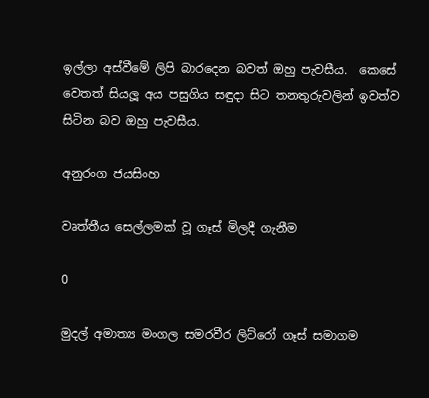ඉල්ලා අස්වීමේ ලිපි බාරදෙන බවත් ඔහු පැවසීය.  කෙසේ වෙතත් සියලූ අය පසුගිය සඳුදා සිට තනතුරුවලින් ඉවත්ව සිටින බව ඔහු පැවසීය.

අනුරංග ජයසිංහ

වෘත්තීය සෙල්ලමක් වූ ගෑස් මිලදී ගැනීම

0

මුදල් අමාත්‍ය මංගල සමරවීර ලිට්රෝ ගෑස් සමාගම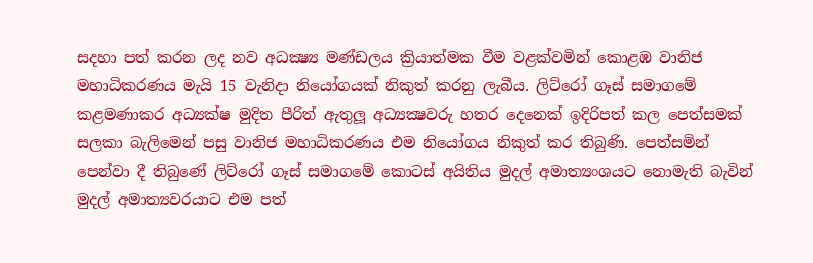සදහා පත් කරන ලද නව අධක්‍ෂ්‍ය මණ්ඩලය ක්‍රියාත්මක වීම වළක්වමින් කොළඹ වානිජ මහාධිකරණය මැයි 15 වැනිදා නියෝගයක් නිකුත් කරනු ලැබීය. ලිට්රෝ ගෑස් සමාගමේ කළමණාකර අධ්‍යක්ෂ මුදිත පීරිත් ඇතුලූ අධ්‍යක්‍ෂවරු හතර දෙනෙක් ඉදිරිපත් කල පෙත්සමක් සලකා බැලිමෙන් පසු වානිජ මහාධිකරණය එම නියෝගය නිකුත් කර තිබුණි. පෙත්සමින් පෙන්වා දී තිබුණේ ලිට්රෝ ගෑස් සමාගමේ කොටස් අයිතිය මුදල් අමාත්‍යංශයට නොමැති බැවින් මුදල් අමාත්‍යවරයාට එම පත්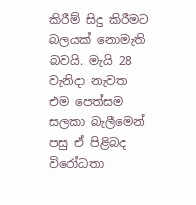කිරීම් සිදු කිරීමට බලයක් නොමැති බවයි. මැයි 28 වැනිදා නැවත එම පෙත්සම සලකා බැලීමෙන් පසු ඒ පිළිබද විරෝධතා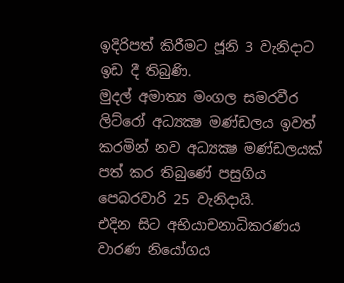ඉදිරිපත් කිරීමට ජූනි 3 වැනිදාට ඉඩ දී තිබුණි.
මුදල් අමාත්‍ය මංගල සමරවීර ලිට්රෝ අධ්‍යක්‍ෂ මණ්ඩලය ඉවත් කරමින් නව අධ්‍යක්‍ෂ මණ්ඩලයක් පත් කර තිබුණේ පසුගිය පෙබරවාරි 25 වැනිදායි.
එදින සිට අභියාචනාධිකරණය වාරණ නියෝගය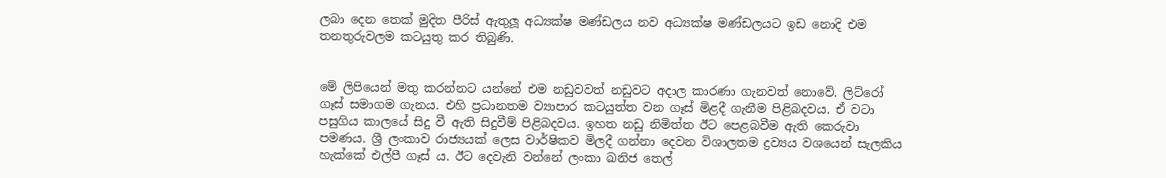ලබා දෙන තෙක් මුදිත පීරිස් ඇතුලූ අධ්‍යක්ෂ මණ්ඩලය නව අධ්‍යක්ෂ මණ්ඩලයට ඉඩ නොදි එම තනතුරුවලම කටයුතු කර තිබුණි.


මේ ලිපියෙන් මතු කරන්නට යන්නේ එම නඩුවවත් නඩුවට අදාල කාරණා ගැනවත් නොවේ. ලිට්රෝ ගෑස් සමාගම ගැනය. එහි ප්‍රධානතම ව්‍යාපාර කටයුත්ත වන ගෑස් මිළදී ගැනීම පිළිබදවය. ඒ වටා පසුගිය කාලයේ සිදු වී ඇති සිදුවීම් පිළිබදවය. ඉහත නඩු නිමිත්ත ඊට පෙළබවීම ඇති කෙරුවා පමණය. ශ්‍රී ලංකාව රාජ්‍යයක් ලෙස වාර්ෂිකව මිලදී ගන්නා දෙවන විශාලතම ද්‍රව්‍යය වශයෙන් සැලකිය හැක්කේ එල්පී ගෑස් ය. ඊට දෙවැනි වන්නේ ලංකා ඛනිජ තෙල්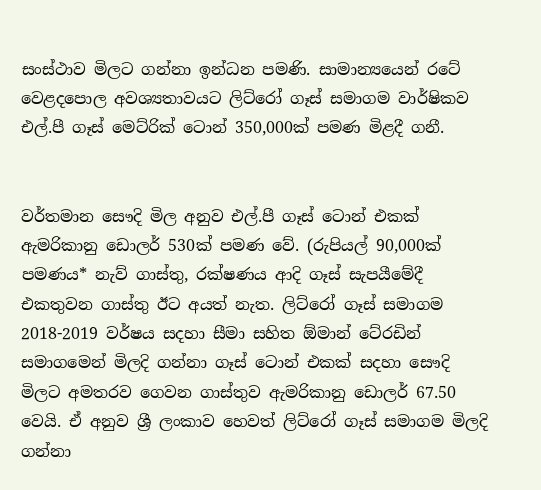සංස්ථාව මිලට ගන්නා ඉන්ධන පමණි. සාමාන්‍යයෙන් රටේ වෙළදපොල අවශ්‍යතාවයට ලිට්රෝ ගෑස් සමාගම වාර්ෂිකව එල්.පී ගෑස් මෙට්රික් ටොන් 350,000ක් පමණ මිළදී ගනී.


වර්තමාන සෞදි මිල අනුව එල්.පී ගෑස් ටොන් එකක් ඇමරිකානු ඩොලර් 530ක් පමණ වේ. (රුපියල් 90,000ක් පමණය* නැව් ගාස්තු, රක්ෂණය ආදි ගෑස් සැපයීමේදී එකතුවන ගාස්තු ඊට අයත් නැත. ලිට්රෝ ගෑස් සමාගම 2018-2019 වර්ෂය සදහා සීමා සහිත ඕමාන් ටේ‍රඩින් සමාගමෙන් මිලදි ගන්නා ගෑස් ටොන් එකක් සදහා සෞදි මිලට අමතරව ගෙවන ගාස්තුව ඇමරිකානු ඩොලර් 67.50 වෙයි. ඒ අනුව ශ්‍රී ලංකාව හෙවත් ලිට්රෝ ගෑස් සමාගම මිලදි ගන්නා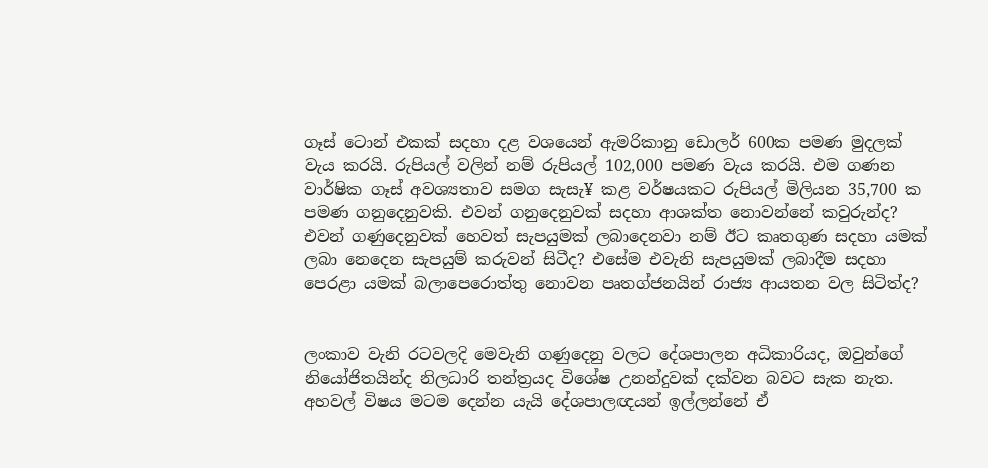ගෑස් ටොන් එකක් සදහා දළ වශයෙන් ඇමරිකානු ඩොලර් 600ක පමණ මුදලක් වැය කරයි. රුපියල් වලින් නම් රුපියල් 102,000 පමණ වැය කරයි. එම ගණන වාර්ෂික ගෑස් අවශ්‍යතාව සමග සැසැ¥ කළ වර්ෂයකට රුපියල් මිලියන 35,700 ක පමණ ගනුදෙනුවකි. එවන් ගනුදෙනුවක් සදහා ආශක්ත නොවන්නේ කවුරුන්ද? එවන් ගණුදෙනුවක් හෙවත් සැපයුමක් ලබාදෙනවා නම් ඊට කෘතගුණ සදහා යමක් ලබා නෙදෙන සැපයුම් කරුවන් සිටීද? එසේම එවැනි සැපයුමක් ලබාදීම සදහා පෙරළා යමක් බලාපෙරොත්තු නොවන පෘතග්ජනයින් රාජ්‍ය ආයතන වල සිටිත්ද?


ලංකාව වැනි රටවලදි මෙවැනි ගණුදෙනු වලට දේශපාලන අධිකාරියද, ඔවුන්ගේ නියෝජිතයින්ද නිලධාරි තන්ත්‍රයද විශේෂ උනන්දුවක් දක්වන බවට සැක නැත. අහවල් විෂය මටම දෙන්න යැයි දේශපාලඥයන් ඉල්ලන්නේ ඒ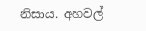නිසාය. අහවල්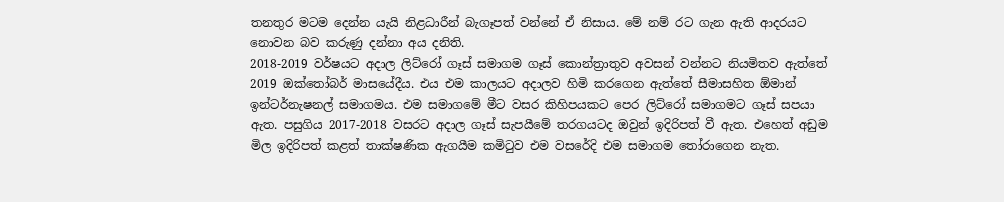තනතුර මටම දෙන්න යැයි නිළධාරීන් බැගෑපත් වන්නේ ඒ නිසාය. මේ නම් රට ගැන ඇති ආදරයට නොවන බව කරුණු දන්නා අය දනිති.
2018-2019 වර්ෂයට අදාල ලිට්රෝ ගෑස් සමාගම ගෑස් කොන්ත්‍රාතුව අවසන් වන්නට නියමිතව ඇත්තේ 2019 ඔක්තෝබර් මාසයේදීය. එය එම කාලයට අදාලව හිමි කරගෙන ඇත්තේ සීමාසහිත ඕමාන් ඉන්ටර්නැෂනල් සමාගමය. එම සමාගමේ මීට වසර කිහිපයකට පෙර ලිට්රෝ සමාගමට ගෑස් සපයා ඇත. පසුගිය 2017-2018 වසරට අදාල ගෑස් සැපයීමේ තරගයටද ඔවුන් ඉදිරිපත් වී ඇත. එහෙත් අඩුම මිල ඉදිරිපත් කළත් තාක්ෂණික ඇගයීම කමිටුව එම වසරේදි එම සමාගම තෝරාගෙන නැත.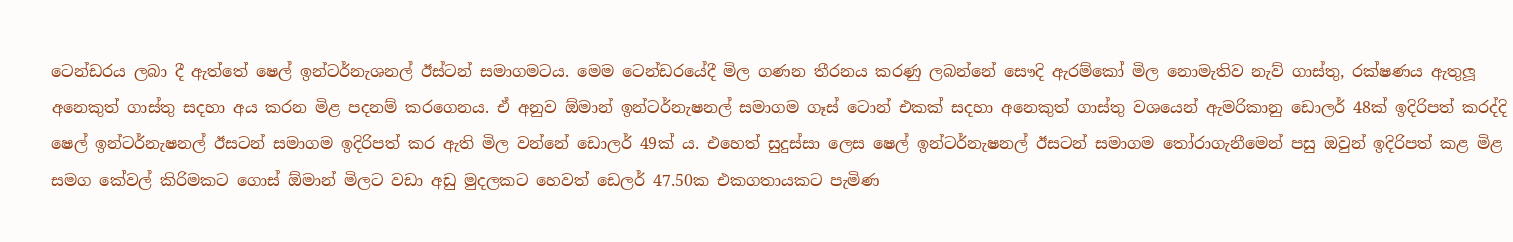ටෙන්ඩරය ලබා දී ඇත්තේ ෂෙල් ඉන්ටර්නැශනල් ඊස්ටන් සමාගමටය. මෙම ටෙන්ඩරයේදී මිල ගණන තීරනය කරණු ලබන්නේ සෞදි ඇරම්කෝ මිල නොමැතිව නැව් ගාස්තු, රක්ෂණය ඇතුලූ අනෙකුත් ගාස්තු සදහා අය කරන මිළ පදනම් කරගෙනය. ඒ අනුව ඕමාන් ඉන්ටර්නැෂනල් සමාගම ගෑස් ටොන් එකක් සදහා අනෙකුත් ගාස්තු වශයෙන් ඇමරිකානු ඩොලර් 48ක් ඉදිරිපත් කරද්දි ෂෙල් ඉන්ටර්නැෂනල් ඊසටන් සමාගම ඉදිරිපත් කර ඇති මිල වන්නේ ඩොලර් 49ක් ය. එහෙත් සුදුස්සා ලෙස ෂෙල් ඉන්ටර්නැෂනල් ඊසටන් සමාගම තෝරාගැනීමෙන් පසු ඔවුන් ඉදිරිපත් කළ මිළ සමග කේවල් කිරිමකට ගොස් ඕමාන් මිලට වඩා අඩු මුදලකට හෙවත් ඩෙලර් 47.50ක එකගතායකට පැමිණ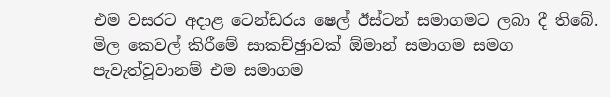එම වසරට අදාළ ටෙන්ඩරය ෂෙල් ඊස්ටන් සමාගමට ලබා දී තිබේ. මිල කෙවල් කිරීමේ සාකච්ඡුාවක් ඕමාන් සමාගම සමග පැවැත්වූවානම් එම සමාගම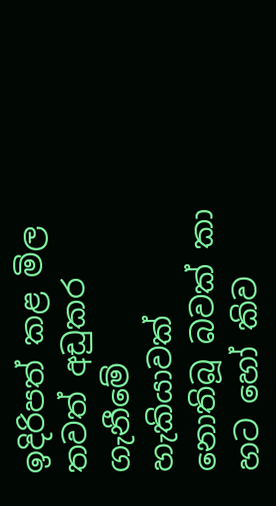ඉදිරිපත් කළ මිල තවත් අඩුකර ගැනීමේ හැකියාවක් නොතිබූ බවක් කා හට හෝ කිව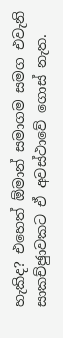හැකිද? එහෙත් ඕමාන් සමාගම සමග එවැනි සාකච්ඡුාවකට ඒ අවස්ථාවේ ගොස් නැත.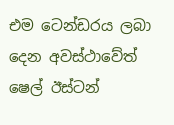එම ටෙන්ඩරය ලබා දෙන අවස්ථාවේත් ෂෙල් ඊස්ටන්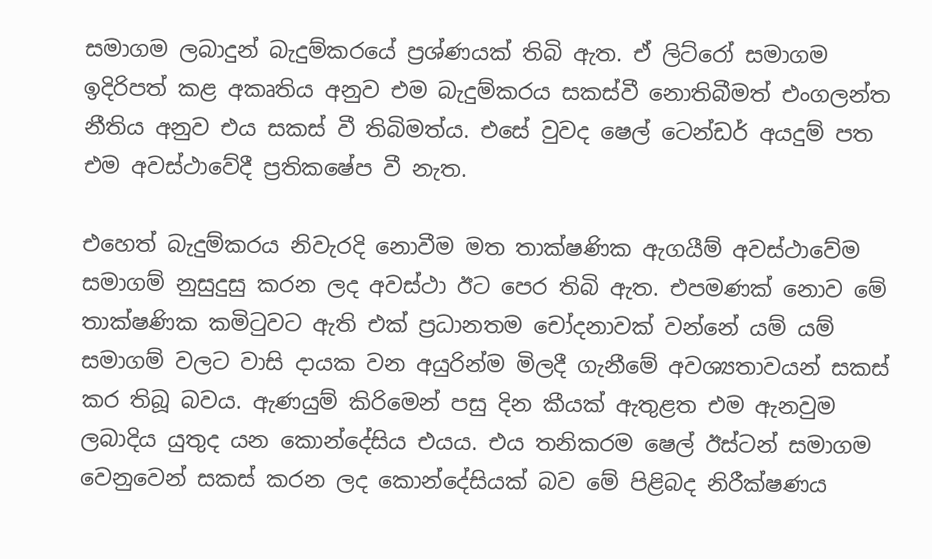සමාගම ලබාදුන් බැදුම්කරයේ ප්‍රශ්ණයක් තිබි ඇත. ඒ ලිට්රෝ සමාගම ඉදිරිපත් කළ අකෘතිය අනුව එම බැදුම්කරය සකස්වී නොතිබීමත් එංගලන්ත නීතිය අනුව එය සකස් වී තිබිමත්ය. එසේ වුවද ෂෙල් ටෙන්ඩර් අයදුම් පත එම අවස්ථාවේදී ප්‍රතිකෂේප වී නැත.

එහෙත් බැදුම්කරය නිවැරදි නොවීම මත තාක්ෂණික ඇගයීම් අවස්ථාවේම සමාගම් නුසුදුසු කරන ලද අවස්ථා ඊට පෙර තිබි ඇත. එපමණක් නොව මේ තාක්ෂණික කමිටුවට ඇති එක් ප්‍රධානතම චෝදනාවක් වන්නේ යම් යම් සමාගම් වලට වාසි දායක වන අයුරින්ම මිලදී ගැනීමේ අවශ්‍යතාවයන් සකස් කර තිබූ බවය. ඇණයුම් කිරිමෙන් පසු දින කීයක් ඇතුළත එම ඇනවුම ලබාදිය යුතුද යන කොන්දේසිය එයය. එය තනිකරම ෂෙල් ඊස්ටන් සමාගම වෙනුවෙන් සකස් කරන ලද කොන්දේසියක් බව මේ පිළිබද නිරීක්ෂණය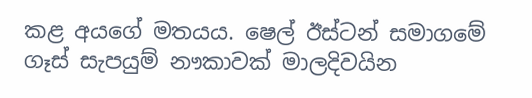කළ අයගේ මතයය. ෂෙල් ඊස්ටන් සමාගමේ ගෑස් සැපයුම් නෟකාවක් මාලදිවයින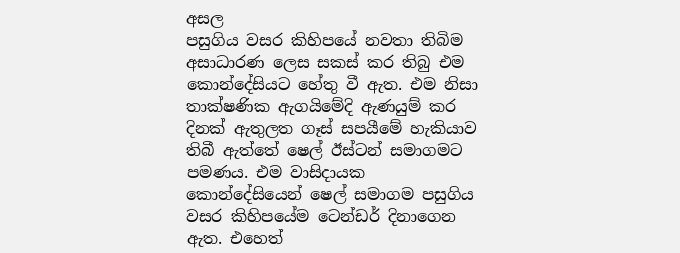අසල
පසුගිය වසර කිහිපයේ නවතා තිබිම අසාධාරණ ලෙස සකස් කර තිබු එම කොන්දේසියට හේතු වී ඇත. එම නිසා තාක්ෂණික ඇගයිමේදි ඇණයුම් කර දිනක් ඇතුලත ගෑස් සපයීමේ හැකියාව තිබී ඇත්තේ ෂෙල් ඊස්ටන් සමාගමට පමණය. එම වාසිදායක කොන්දේසියෙන් ෂෙල් සමාගම පසුගිය වසර කිහිපයේම ටෙන්ඩර් දිනාගෙන ඇත. එහෙත්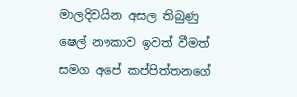මාලදිවයින අසල තිබුණු ෂෙල් නෟකාව ඉවත් වීමත් සමග අපේ කප්පිත්තනගේ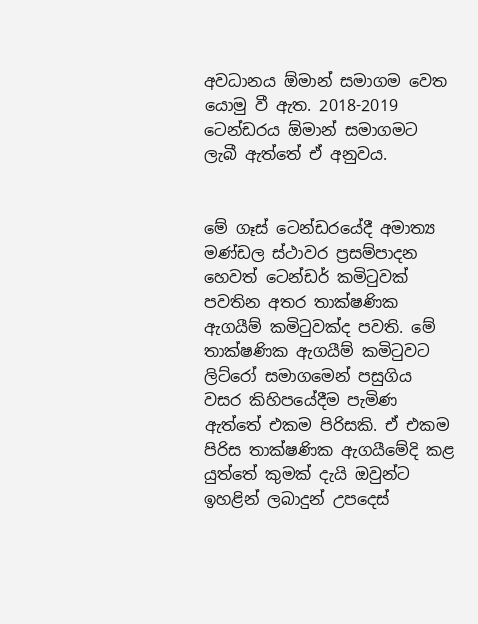අවධානය ඕමාන් සමාගම වෙත යොමු වී ඇත. 2018-2019 ටෙන්ඩරය ඕමාන් සමාගමට ලැබී ඇත්තේ ඒ අනුවය.


මේ ගෑස් ටෙන්ඩරයේදී අමාත්‍ය මණ්ඩල ස්ථාවර ප්‍රසම්පාදන හෙවත් ටෙන්ඩර් කමිටුවක් පවතින අතර තාක්ෂණික ඇගයීම් කමිටුවක්ද පවති. මේ තාක්ෂණික ඇගයීම් කමිටුවට ලිට්රෝ සමාගමෙන් පසුගිය වසර කිහිපයේදීම පැමිණ ඇත්තේ එකම පිරිසකි. ඒ එකම පිරිස තාක්ෂණික ඇගයීමේදි කළ යුත්තේ කුමක් දැයි ඔවුන්ට ඉහළින් ලබාදුන් උපදෙස්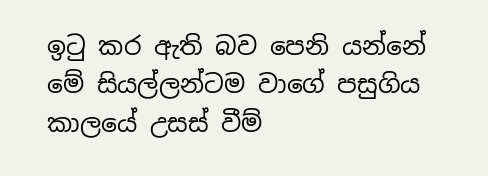ඉටු කර ඇති බව පෙනි යන්නේ මේ සියල්ලන්ටම වාගේ පසුගිය කාලයේ උසස් වීම්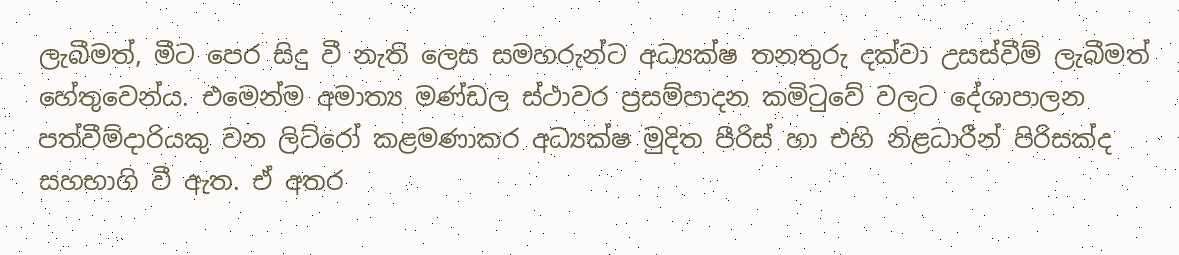ලැබීමත්, මීට පෙර සිදු වී නැති ලෙස සමහරුන්ට අධ්‍යක්ෂ තනතුරු දක්වා උසස්වීම් ලැබීමත් හේතුවෙන්ය. එමෙන්ම අමාත්‍ය මණ්ඩල ස්ථාවර ප්‍රසම්පාදන කමිටුවේ වලට දේශාපාලන පත්වීම්දාරියකු වන ලිට්රෝ කළමණාකර අධ්‍යක්ෂ මුදිත පීරිස් හා එහි නිළධාරීන් පිරිසක්ද සහභාගි වී ඇත. ඒ අතර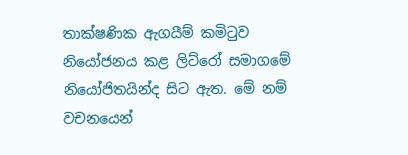තාක්ෂණික ඇගයීම් කමිටුව නියෝජනය කළ ලිට්රෝ සමාගමේ නියෝජිතයින්ද සිට ඇත. මේ නම් වචනයෙන්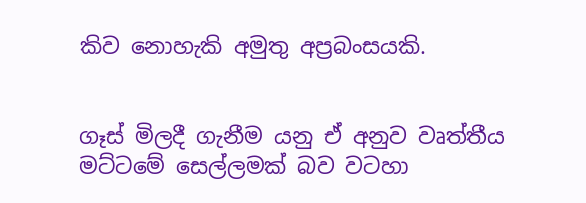කිව නොහැකි අමුතු අප්‍රබංසයකි.


ගෑස් මිලදී ගැනීම යනු ඒ අනුව වෘත්තීය මට්ටමේ සෙල්ලමක් බව වටහා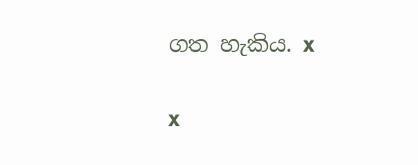ගත හැකිය. x

x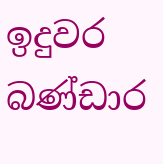ඉදුවර බණ්ඩාර